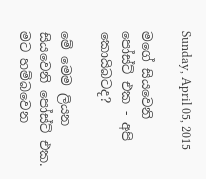Sunday, April 05, 2015

මගේ සියවෙනි පෝස්ට් එක - අපි කොයිබටද?

මේ මෙම ලියන සියවෙනි පෝස්ට් එක. මට හම්බවෙන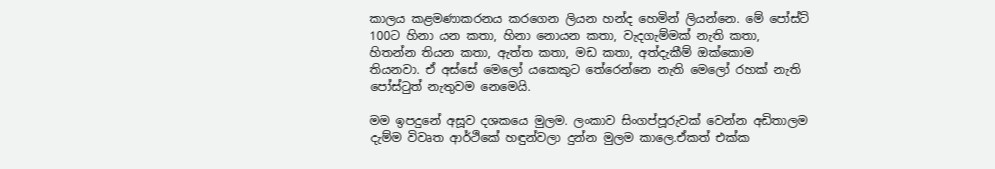කාලය කළමණාකරනය කරගෙන ලියන හන්ද හෙමින් ලියන්නෙ. මේ පෝස්ට් 100ට හිනා යන කතා, හිනා නොයන කතා, වැදගැම්මක් නැති කතා, හිතන්න තියන කතා, ඇත්ත කතා, මඩ කතා, අත්දැකීම් ඔක්කොම තියනවා. ඒ අස්සේ මෙලෝ යකෙකුට තේරෙන්නෙ නැති මෙලෝ රහක් නැති පෝස්ටුත් නැතුවම නෙමෙයි.

මම ඉපදුනේ අසූව දශකයෙ මුලම. ලංකාව සිංගප්පූරුවක් වෙන්න අඩිතාලම දැම්ම විවෘත ආර්ථිකේ හඳුන්වලා දුන්න මුලම කාලෙ.ඒකත් එක්ක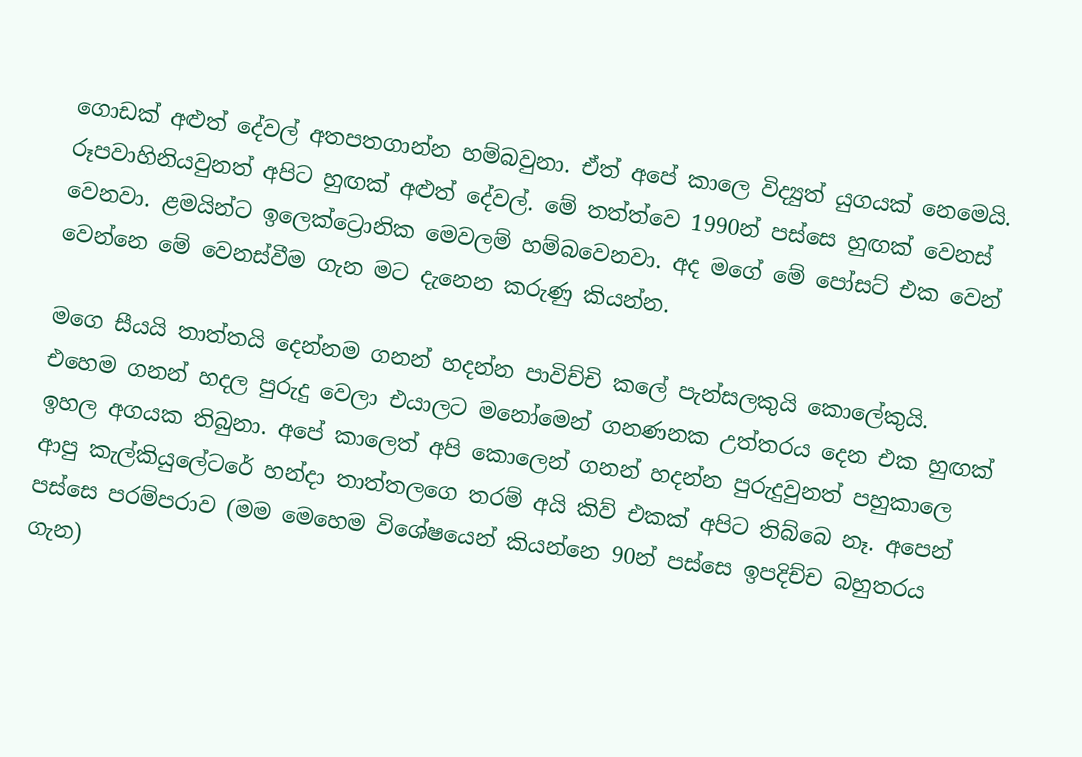ගොඩක් අළුත් දේවල් අතපතගාන්න හම්බවුනා. ඒත් අපේ කාලෙ විද්‍යුත් යුගයක් නෙමෙයි. රූපවාහිනියවුනත් අපිට හුඟක් අළුත් දේවල්. මේ තත්ත්වෙ 1990න් පස්සෙ හුඟක් වෙනස් වෙනවා. ළමයින්ට ඉලෙක්ට්‍රොනික මෙවලම් හම්බවෙනවා. අද මගේ මේ පෝසට් එක වෙන් වෙන්නෙ මේ වෙනස්වීම ගැන මට දැනෙන කරුණු කියන්න.

මගෙ සීයයි තාත්තයි දෙන්නම ගනන් හදන්න පාවිච්චි කලේ පැන්සලකුයි කොලේකුයි. එහෙම ගනන් හදල පුරුදු වෙලා එයාලට මනෝමෙන් ගනණනක උත්තරය දෙන එක හුඟක් ඉහල අගයක තිබුනා. අපේ කාලෙත් අපි කොලෙන් ගනන් හදන්න පුරුදුවුනත් පහුකාලෙ ආපු කැල්කියුලේටරේ හන්දා තාත්තලගෙ තරම් අයි කිව් එකක් අපිට තිබ්බෙ නෑ. අපෙන් පස්සෙ පරම්පරාව (මම මෙහෙම විශේෂයෙන් කියන්නෙ 90න් පස්සෙ ඉපදිච්ච බහුතරය ගැන)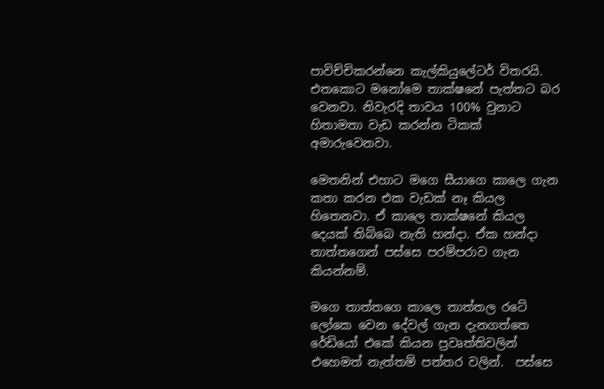පාවිච්චිකරන්නෙ කැල්කියුලේටර් විතරයි. එතකොට මනෝමෙ තාක්ෂනේ පැත්තට බර වෙනවා. නිවැරදි තාවය 100% වුනාට හිතාමතා වැඩ කරන්න ටිකක් අමාරුවෙනවා.

මෙතනින් එහාට මගෙ සීයාගෙ කාලෙ ගැන කතා කරන එක වැඩක් නෑ කියල හිතෙනවා. ඒ කාලෙ තාක්ෂනේ කියල දෙයක් තිබ්බෙ නැති හන්දා. ඒක හන්දා තාත්තගෙන් පස්සෙ පරම්පරාව ගැන කියන්නම්.

මගෙ තාත්තගෙ කාලෙ තාත්තල රටේ ලෝකෙ වෙන දේවල් ගැන දැනගත්තෙ රේඩියෝ එකේ කියන ප්‍රවෘත්තිවලින් එහෙමත් නැත්තම් පත්තර වලින්.  පස්සෙ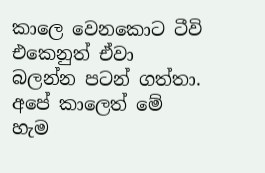කාලෙ වෙනකොට ටීවි එකෙනුත් ඒවා බලන්න පටන් ගත්තා. අපේ කාලෙත් මේ හැම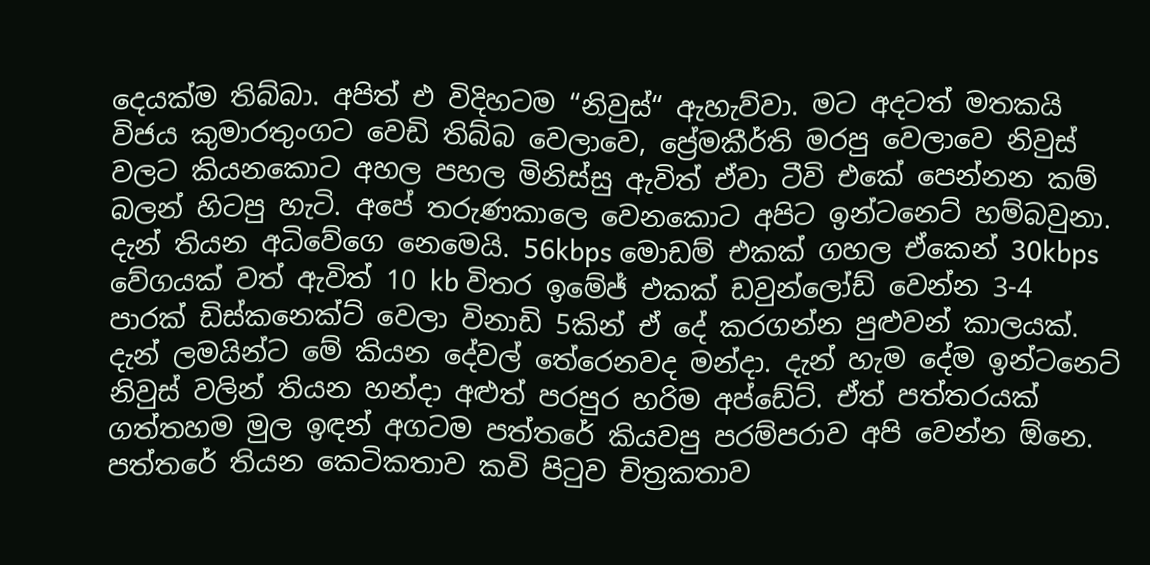දෙයක්ම තිබ්බා. අපිත් එ විදිහටම “නිවුස්“ ඇහැව්වා. මට අදටත් මතකයි විජය කුමාරතුංගට වෙඩි තිබ්බ වෙලාවෙ, ප්‍රේමකීර්ති මරපු වෙලාවෙ නිවුස් වලට කියනකොට අහල පහල මිනිස්සු ඇවිත් ඒවා ටීවි එකේ පෙන්නන කම් බලන් හිටපු හැටි. අපේ තරුණකාලෙ වෙනකොට අපිට ඉන්ටනෙට් හම්බවුනා. දැන් තියන අධිවේගෙ නෙමෙයි. 56kbps මොඩම් එකක් ගහල ඒකෙන් 30kbps වේගයක් වත් ඇවිත් 10 kb විතර ඉමේජ් එකක් ඩවුන්ලෝඩ් වෙන්න 3-4 පාරක් ඩිස්කනෙක්ට් වෙලා විනාඩි 5කින් ඒ දේ කරගන්න පුළුවන් කාලයක්. දැන් ලමයින්ට මේ කියන දේවල් තේරෙනවද මන්දා. දැන් හැම දේම ඉන්ටනෙට් නිවුස් වලින් තියන හන්දා අළුත් පරපුර හරිම අප්ඩේට්. ඒත් පත්තරයක් ගත්තහම මුල ඉඳන් අගටම පත්තරේ කියවපු පරම්පරාව අපි වෙන්න ඕනෙ. පත්තරේ තියන කෙටිකතාව කවි පිටුව චිත්‍රකතාව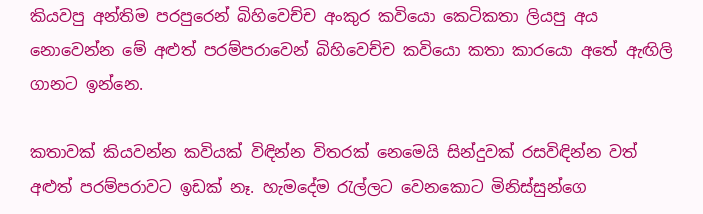කියවපු අන්තිම පරපුරෙන් බිහිවෙච්ච අංකුර කවියො කෙටිකතා ලියපු අය නොවෙන්න මේ අළුත් පරම්පරාවෙන් බිහිවෙච්ච කවියො කතා කාරයො අතේ ඇඟිලි ගානට ඉන්නෙ.

කතාවක් කියවන්න කවියක් විඳින්න විතරක් නෙමෙයි සින්දුවක් රසවිඳින්න වත් අළුත් පරම්පරාවට ඉඩක් නෑ. හැමදේම රැල්ලට වෙනකොට මිනිස්සුන්ගෙ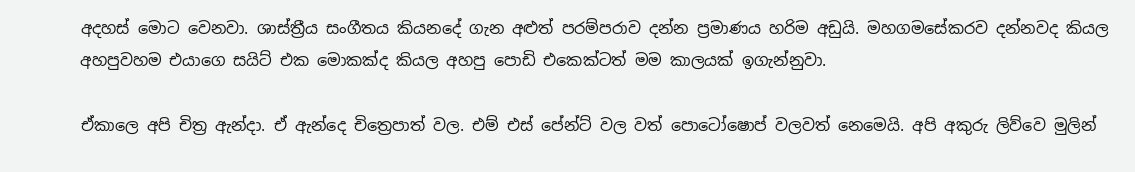අදහස් මොට වෙනවා. ශාස්ත්‍රීය සංගීතය කියනදේ ගැන අළුත් පරම්පරාව දන්න ප්‍රමාණය හරිම අඩුයි. මහගමසේකරව දන්නවද කියල අහපුවහම එයාගෙ සයිට් එක මොකක්ද කියල අහපු පොඩි එකෙක්ටත් මම කාලයක් ඉගැන්නුවා.

ඒකාලෙ අපි චිත්‍ර ඇන්දා. ඒ ඇන්දෙ චිත්‍රෙපාත් වල. එම් එස් පේන්ට් වල වත් පොටෝෂොප් වලවත් නෙමෙයි. අපි අකුරු ලිව්වෙ මුලින්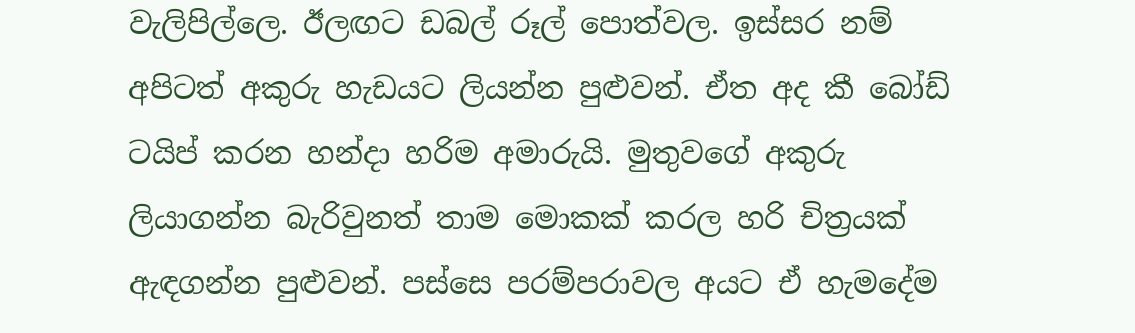වැලිපිල්ලෙ. ඊලඟට ඩබල් රූල් පොත්වල. ඉස්සර නම් අපිටත් අකුරු හැඩයට ලියන්න පුළුවන්. ඒත අද කී බෝඩ් ටයිප් කරන හන්දා හරිම අමාරුයි. මුතුවගේ අකුරු ලියාගන්න බැරිවුනත් තාම මොකක් කරල හරි චිත්‍රයක් ඇඳගන්න පුළුවන්. පස්සෙ පරම්පරාවල අයට ඒ හැමදේම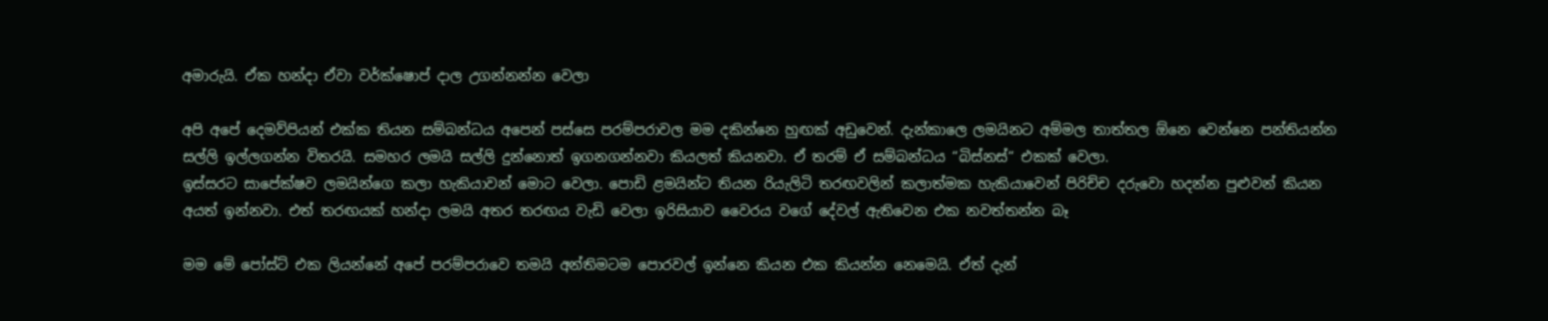අමාරුයි. ඒක හන්දා ඒවා වර්ක්ෂොප් දාල උගන්නන්න වෙලා

අපි අපේ දෙමව්පියන් එක්ක තියන සම්බන්ධය අපෙන් පස්සෙ පරම්පරාවල මම දකින්නෙ හුඟක් අඩුවෙන්. දැන්කාලෙ ලමයිනට අම්මල තාත්තල ඕනෙ වෙන්නෙ පන්තියන්න සල්ලි ඉල්ලගන්න විතරයි. සමහර ලමයි සල්ලි දුන්නොත් ඉගනගන්නවා කියලත් කියනවා. ඒ තරම් ඒ සම්බන්ධය “බිස්නස්“ එකක් වෙලා.
ඉස්සරට සාපේක්ෂව ලමයින්ගෙ කලා හැකියාවන් මොට වෙලා. පොඩි ළමයින්ට තියන රියැලිටි තරඟවලින් කලාත්මක හැකියාවෙන් පිරිච්ච දරුවො හදන්න පුළුවන් කියන අයත් ඉන්නවා. එත් තරඟයක් හන්දා ලමයි අතර තරඟය වැඩි වෙලා ඉරිසියාව වෛරය වගේ දේවල් ඇතිවෙන එක නවත්තන්න බෑ

මම මේ පෝස්ට් එක ලියන්නේ අපේ පරම්පරාවෙ තමයි අන්තිමටම පොරවල් ඉන්නෙ කියන එක කියන්න නෙමෙයි. ඒත් දැන්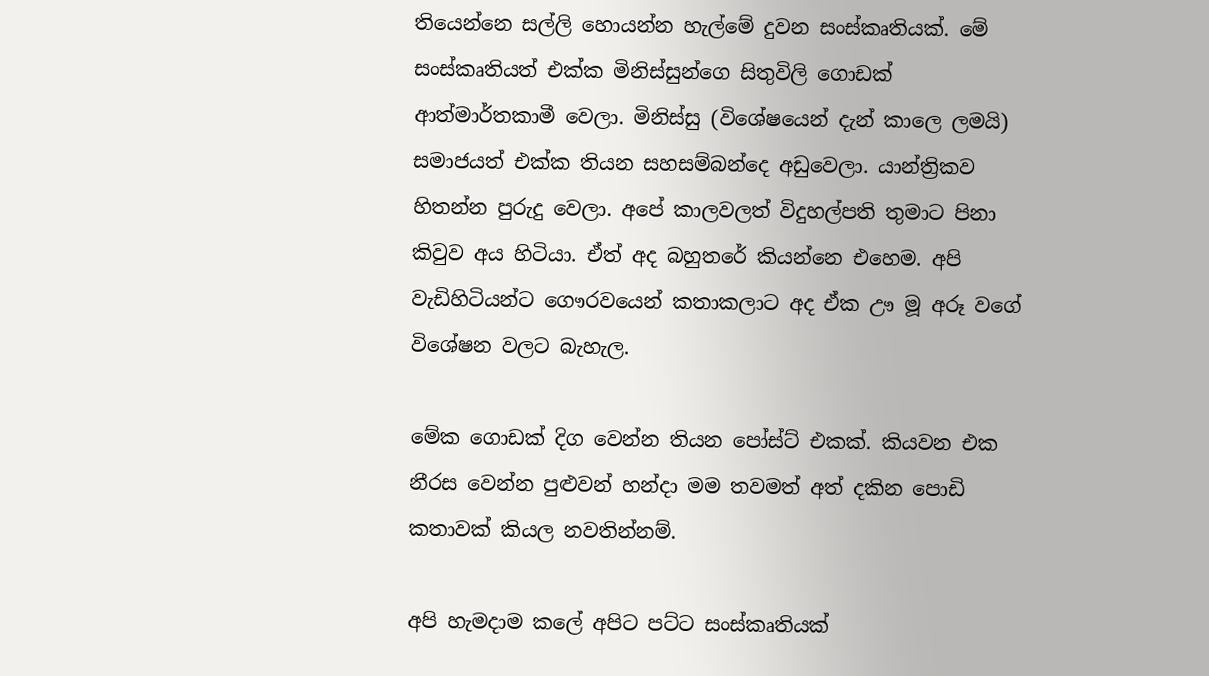තියෙන්නෙ සල්ලි හොයන්න හැල්මේ දුවන සංස්කෘතියක්. මේ සංස්කෘතියත් එක්ක මිනිස්සුන්ගෙ සිතුවිලි ගොඩක් ආත්මාර්තකාමී වෙලා. මිනිස්සු (විශේෂයෙන් දැන් කාලෙ ලමයි) සමාජයත් එක්ක තියන සහසම්බන්දෙ අඩුවෙලා. යාන්ත්‍රිකව හිතන්න පුරුදු වෙලා. අපේ කාලවලත් විදුහල්පති තුමාට පිනා කිවුව අය හිටියා. ඒත් අද බහුතරේ කියන්නෙ එහෙම. අපි වැඩිහිටියන්ට ගෞරවයෙන් කතාකලාට අද ඒක ඌ මූ අරූ වගේ විශේෂන වලට බැහැල.

මේක ගොඩක් දිග වෙන්න තියන පෝස්ට් එකක්. කියවන එක නීරස වෙන්න පුළුවන් හන්දා මම තවමත් අත් දකින පොඩි කතාවක් කියල නවතින්නම්.

අපි හැමදාම කලේ අපිට පට්ට සංස්කෘතියක්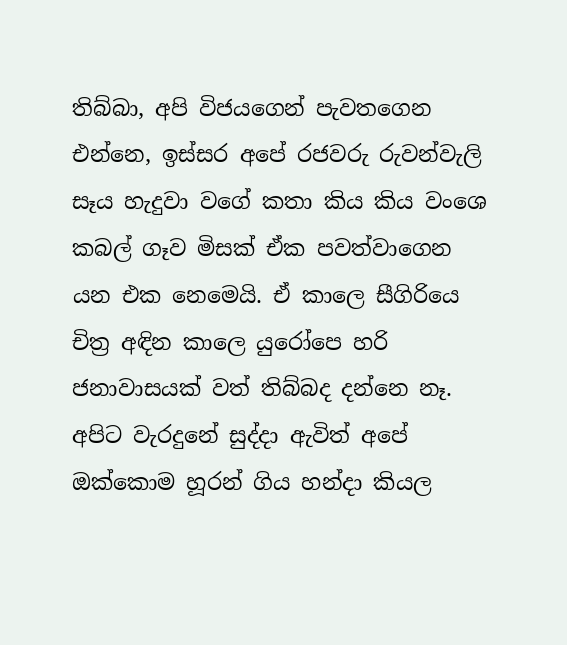තිබ්බා, අපි විජයගෙන් පැවතගෙන එන්නෙ, ඉස්සර අපේ රජවරු රුවන්වැලි සෑය හැදුවා වගේ කතා කිය කිය වංශෙ කබල් ගෑව මිසක් ඒක පවත්වාගෙන යන එක නෙමෙයි. ඒ කාලෙ සීගිරියෙ චිත්‍ර අඳින කාලෙ යුරෝපෙ හරි ජනාවාසයක් වත් තිබ්බද දන්නෙ නෑ. අපිට වැරදුනේ සුද්දා ඇවිත් අපේ ඔක්කොම හූරන් ගිය හන්දා කියල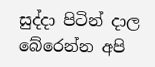සුද්දා පිටින් දාල බේරෙන්න අපි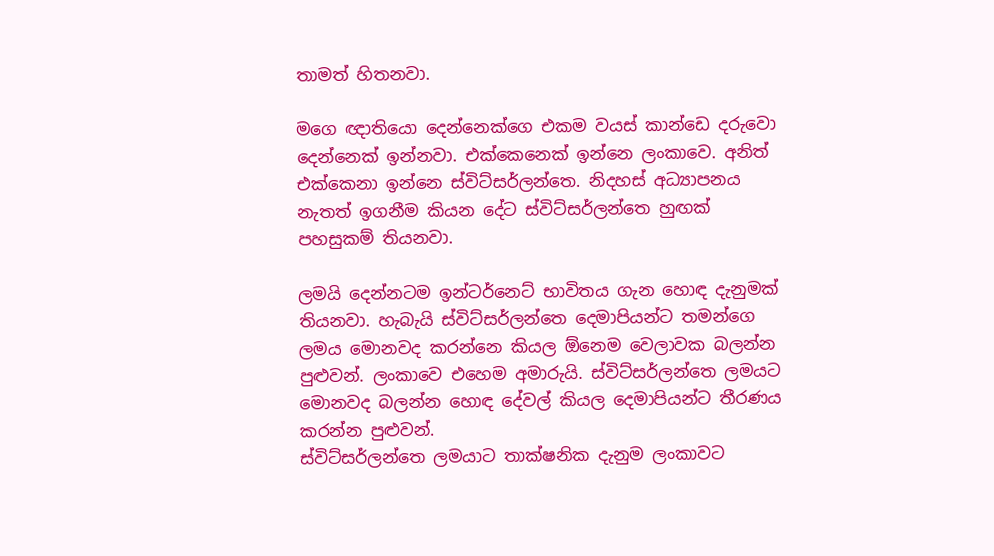තාමත් හිතනවා.

මගෙ ඥාතියො දෙන්නෙක්ගෙ එකම වයස් කාන්ඩෙ දරුවො දෙන්නෙක් ඉන්නවා. එක්කෙනෙක් ඉන්නෙ ලංකාවෙ. අනිත් එක්කෙනා ඉන්නෙ ස්විට්සර්ලන්තෙ. නිදහස් අධ්‍යාපනය නැතත් ඉගනීම කියන දේට ස්විට්සර්ලන්තෙ හුඟක් පහසුකම් තියනවා.

ලමයි දෙන්නටම ඉන්ටර්නෙට් භාවිතය ගැන හොඳ දැනුමක් තියනවා. හැබැයි ස්විට්සර්ලන්තෙ දෙමාපියන්ට තමන්ගෙ ලමය මොනවද කරන්නෙ කියල ඕනෙම වෙලාවක බලන්න පුළුවන්. ලංකාවෙ එහෙම අමාරුයි. ස්විට්සර්ලන්තෙ ලමයට මොනවද බලන්න හොඳ දේවල් කියල දෙමාපියන්ට තීරණය කරන්න පුළුවන්.
ස්විට්සර්ලන්තෙ ලමයාට තාක්ෂනික දැනුම ලංකාවට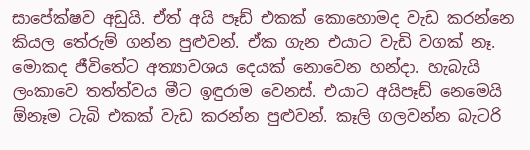සාපේක්ෂව අඩුයි. ඒත් අයි පෑඩ් එකක් කොහොමද වැඩ කරන්නෙ කියල තේරුම් ගන්න පුළුවන්. ඒක ගැන එයාට වැඩි වගක් නෑ. මොකද ජීවිතේට අත්‍යාවශය දෙයක් නොවෙන හන්දා. හැබැයි ලංකාවෙ තත්ත්වය මීට ඉඳුරාම වෙනස්. එයාට අයිපෑඩ් නෙමෙයි ඕනෑම ටැබි එකක් වැඩ කරන්න පුළුවන්. කෑලි ගලවන්න බැටරි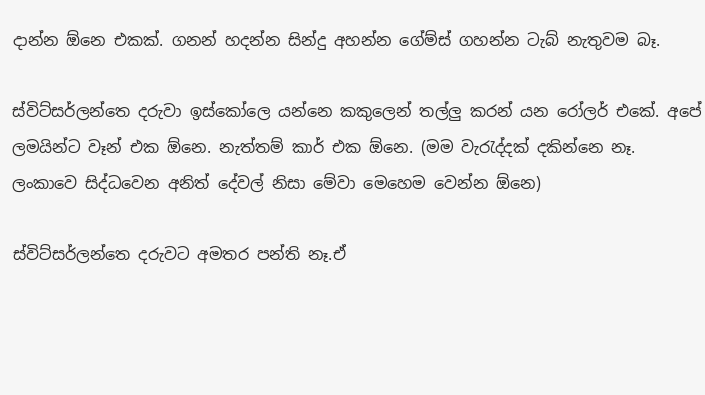දාන්න ඕනෙ එකක්. ගනන් හදන්න සින්දු අහන්න ගේම්ස් ගහන්න ටැබ් නැතුවම බෑ.

ස්විට්සර්ලන්තෙ දරුවා ඉස්කෝලෙ යන්නෙ කකුලෙන් තල්ලු කරන් යන රෝලර් එකේ. අපේ ලමයින්ට වෑන් එක ඕනෙ. නැත්තම් කාර් එක ඕනෙ. (මම වැරැද්දක් දකින්නෙ නෑ. ලංකාවෙ සිද්ධවෙන අනිත් දේවල් නිසා මේවා මෙහෙම වෙන්න ඕනෙ)

ස්විට්සර්ලන්තෙ දරුවට අමතර පන්ති නෑ.ඒ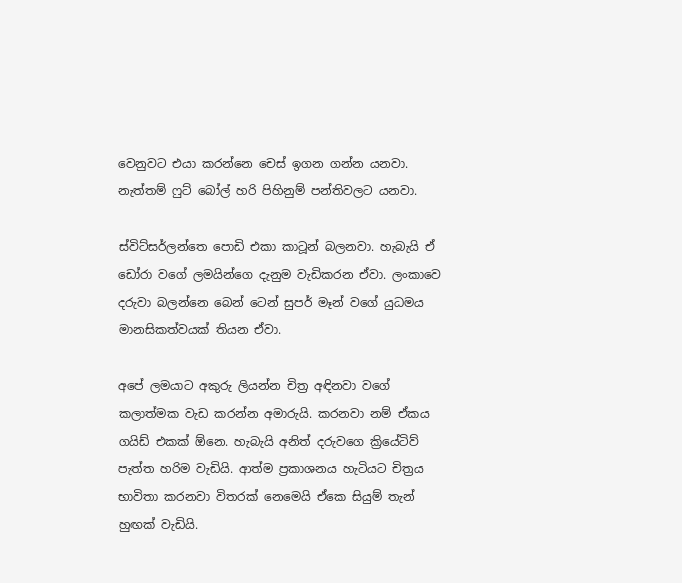වෙනුවට එයා කරන්නෙ චෙස් ඉගන ගන්න යනවා. නැත්තම් ෆුට් බෝල් හරි පිහිනුම් පන්තිවලට යනවා.

ස්විට්සර්ලන්තෙ පොඩි එකා කාටූන් බලනවා. හැබැයි ඒ ඩෝරා වගේ ලමයින්ගෙ දැනුම වැඩිකරන ඒවා. ලංකාවෙ දරුවා බලන්නෙ බෙන් ටෙන් සුපර් මෑන් වගේ යුධමය මානසිකත්වයක් තියන ඒවා.

අපේ ලමයාට අකුරු ලියන්න චිත්‍ර අඳිනවා වගේ කලාත්මක වැඩ කරන්න අමාරුයි. කරනවා නම් ඒකය ගයිඩ් එකක් ඕනෙ. හැබැයි අනිත් දරුවගෙ ක්‍රියේටිව් පැත්ත හරිම වැඩියි. ආත්ම ප්‍රකාශනය හැටියට චිත්‍රය භාවිතා කරනවා විතරක් නෙමෙයි ඒකෙ සියුම් තැන් හුඟක් වැඩියි.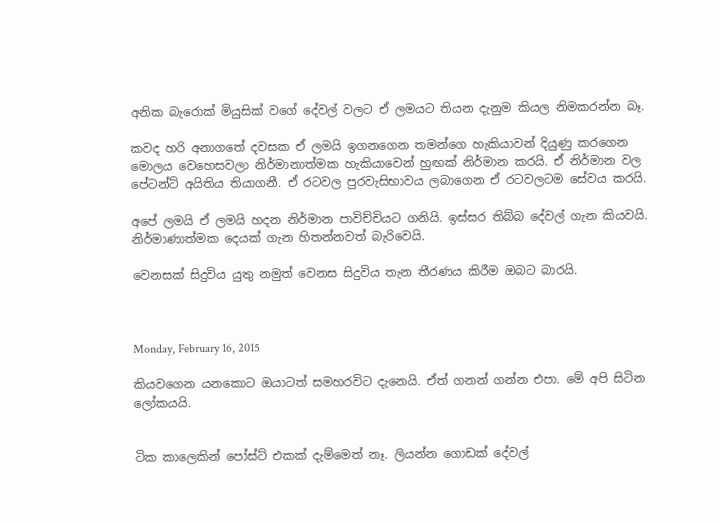අනික බැරොක් මියුසික් වගේ දේවල් වලට ඒ ලමයට තියන දැනුම කියල නිමකරන්න බෑ.

කවද හරි අනාගතේ දවසක ඒ ලමයි ඉගනගෙන තමන්ගෙ හැකියාවන් දියුණු කරගෙන මොලය වෙහෙසවලා නිර්මානාත්මක හැකියාවෙන් හුඟක් නිර්මාන කරයි. ඒ නිර්මාන වල පේටන්ට් අයිතිය තියාගනී. ඒ රටවල පුරවැසිභාවය ලබාගෙන ඒ රටවලටම සේවය කරයි.

අපේ ලමයි ඒ ලමයි හදන නිර්මාන පාවිච්චියට ගනියි. ඉස්සර තිබ්බ දේවල් ගැන කියවයි. නිර්මාණාත්මක දෙයක් ගැන හිතන්නවත් බැරිවෙයි.

වෙනසක් සිදුවිය යුතු නමුත් වෙනස සිදුවිය තැන තීරණය කිරීම ඔබට බාරයි.



Monday, February 16, 2015

කියවගෙන යනකොට ඔයාටත් සමහරවිට දැනෙයි. ඒත් ගනන් ගන්න එපා. මේ අපි සිටින ලෝකයයි.


ටික කාලෙකින් පෝස්ට් එකක් දැම්මෙත් නෑ. ලියන්න ගොඩක් දේවල්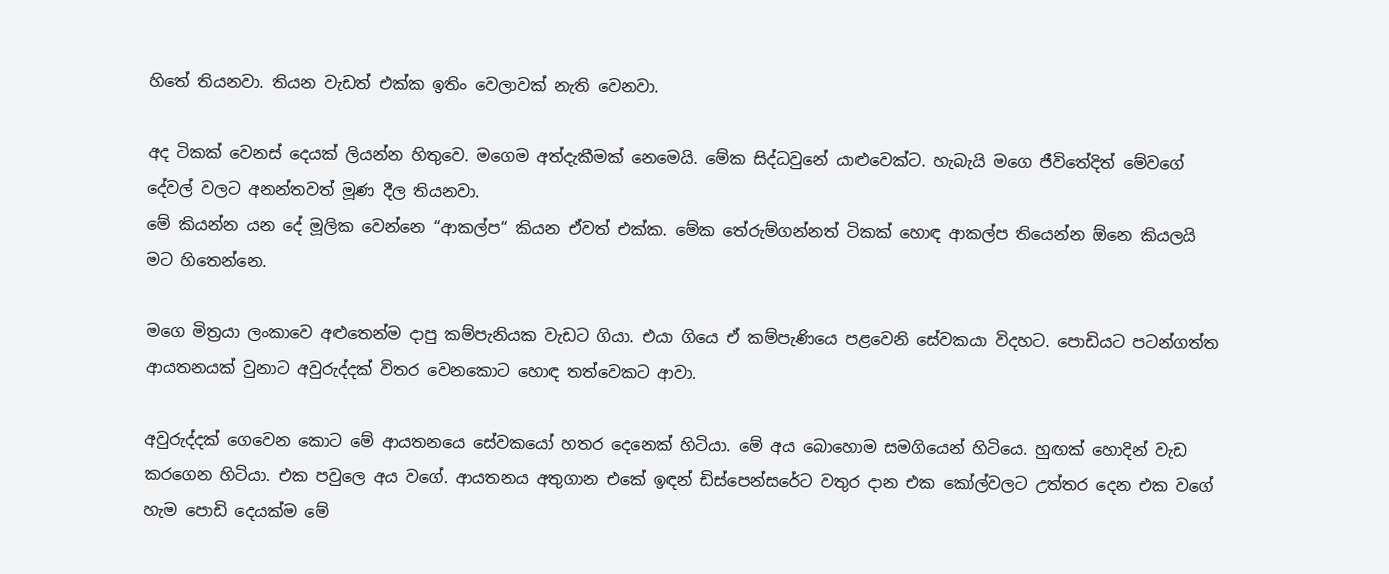හිතේ තියනවා. තියන වැඩත් එක්ක ඉතිං වෙලාවක් නැති වෙනවා.

අද ටිකක් වෙනස් දෙයක් ලියන්න හිතුවෙ. මගෙම අත්දැකීමක් නෙමෙයි. මේක සිද්ධවුනේ යාළුවෙක්ට. හැබැයි මගෙ ජීවිතේදිත් මේවගේ දේවල් වලට අනන්තවත් මූණ දීල තියනවා.
මේ කියන්න යන දේ මූලික වෙන්නෙ “ආකල්ප“ කියන ඒවත් එක්ක. මේක තේරුම්ගන්නත් ටිකක් හොඳ ආකල්ප තියෙන්න ඕනෙ කියලයි මට හිතෙන්නෙ.

මගෙ මිත්‍රයා ලංකාවෙ අළුතෙන්ම දාපු කම්පැනියක වැඩට ගියා. එයා ගියෙ ඒ කම්පැණියෙ පළවෙනි සේවකයා විදහට. පොඩියට පටන්ගත්ත ආයතනයක් වුනාට අවුරුද්දක් විතර වෙනකොට හොඳ තත්වෙකට ආවා.

අවුරුද්දක් ගෙවෙන කොට මේ ආයතනයෙ සේවකයෝ හතර දෙනෙක් හිටියා. මේ අය බොහොම සමගියෙන් හිටියෙ. හුඟක් හොදින් වැඩ කරගෙන හිටියා. එක පවුලෙ අය වගේ. ආයතනය අතුගාන එකේ ඉඳන් ඩිස්පෙන්සරේට වතුර දාන එක කෝල්වලට උත්තර දෙන එක වගේ හැම පොඩි දෙයක්ම මේ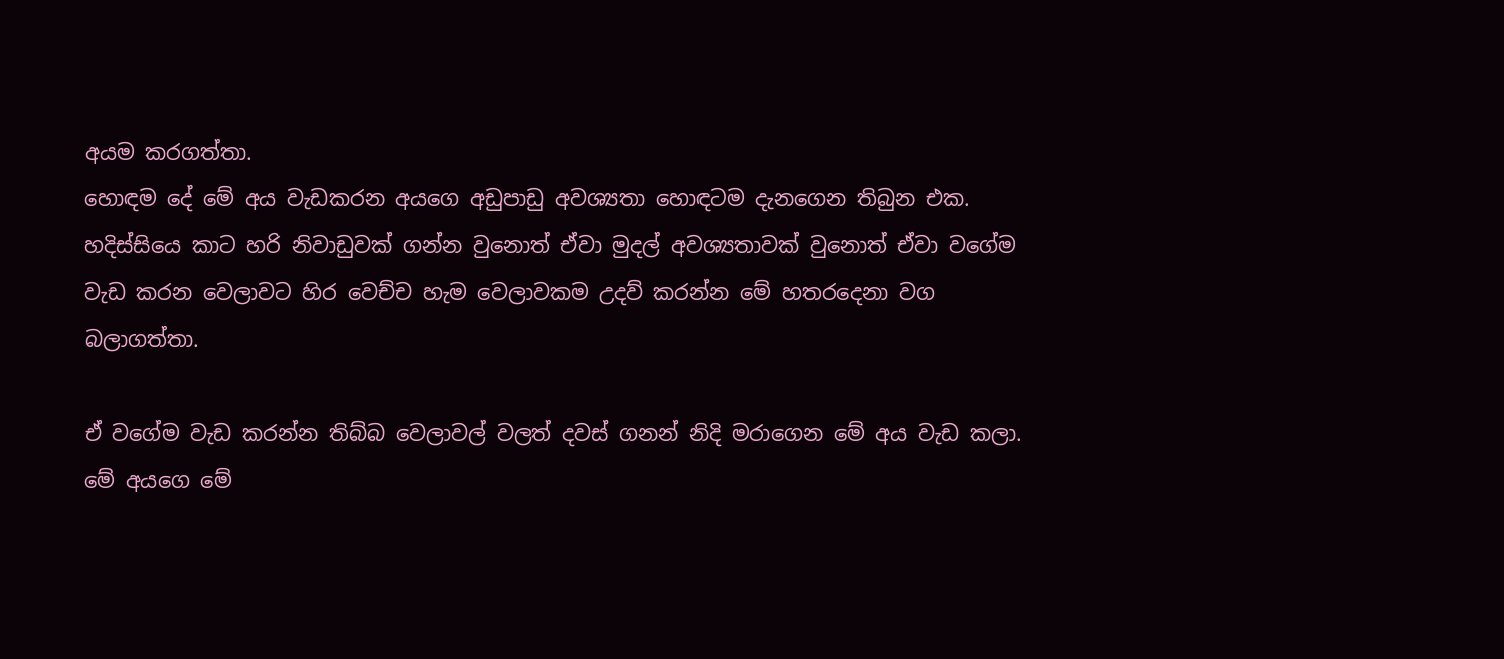අයම කරගත්තා.
හොඳම දේ මේ අය වැඩකරන අයගෙ අඩුපාඩු අවශ්‍යතා හොඳටම දැනගෙන තිබුන එක. හදිස්සියෙ කාට හරි නිවාඩුවක් ගන්න වුනොත් ඒවා මුදල් අවශ්‍යතාවක් වුනොත් ඒවා වගේම වැඩ කරන වෙලාවට හිර වෙච්ච හැම වෙලාවකම උදව් කරන්න මේ හතරදෙනා වග බලාගත්තා.

ඒ වගේම වැඩ කරන්න තිබ්බ වෙලාවල් වලත් දවස් ගනන් නිදි මරාගෙන මේ අය වැඩ කලා. මේ අයගෙ මේ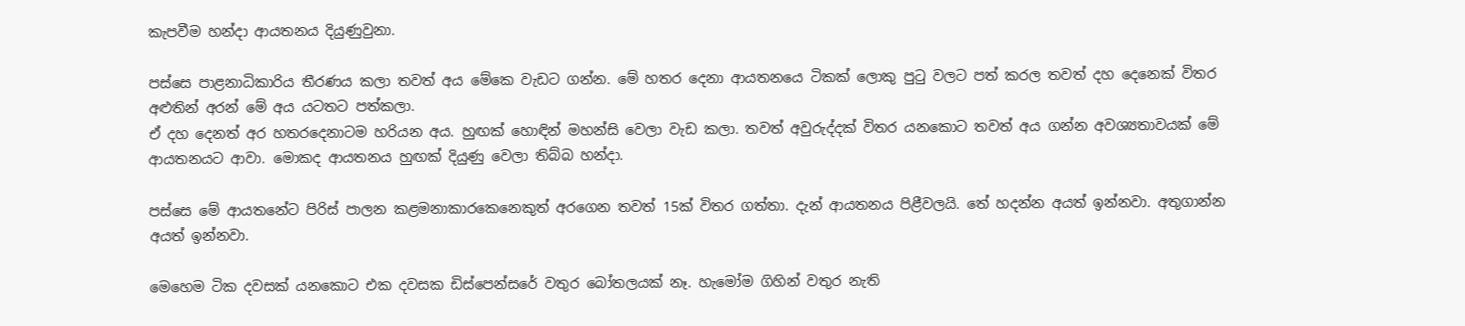කැපවීම හන්දා ආයතනය දියුණුවුනා.

පස්සෙ පාළනාධිකාරිය තීරණය කලා තවත් අය මේකෙ වැඩට ගන්න. මේ හතර දෙනා ආයතනයෙ ටිකක් ලොකු පුටු වලට පත් කරල තවත් දහ දෙනෙක් විතර අළුතින් අරන් මේ අය යටතට පත්කලා.
ඒ දහ දෙනත් අර හතරදෙනාටම හරියන අය. හුඟක් හොඳින් මහන්සි වෙලා වැඩ කලා. තවත් අවුරුද්දක් විතර යනකොට තවත් අය ගන්න අවශ්‍යතාවයක් මේ ආයතනයට ආවා. මොකද ආයතනය හුඟක් දියුණු වෙලා තිබ්බ හන්දා.

පස්සෙ මේ ආයතනේට පිරිස් පාලන කළමනාකාරකෙනෙකුත් අරගෙන තවත් 15ක් විතර ගත්තා. දැන් ආයතනය පිළීවලයි. තේ හදන්න අයත් ඉන්නවා. අතුගාන්න අයත් ඉන්නවා.

මෙහෙම ටික දවසක් යනකොට එක දවසක ඩිස්පෙන්සරේ වතුර බෝතලයක් නෑ. හැමෝම ගිහින් වතුර නැති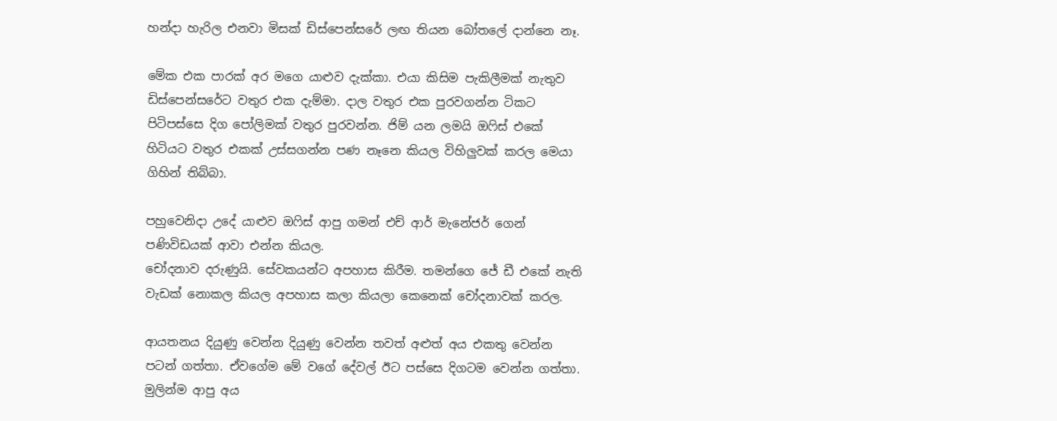හන්දා හැරිල එනවා මිසක් ඩිස්පෙන්සරේ ලඟ තියන බෝතලේ දාන්නෙ නෑ.

මේක එක පාරක් අර මගෙ යාළුව දැක්කා. එයා කිසිම පැකිලීමක් නැතුව ඩිස්පෙන්සරේට වතුර එක දැම්මා. දාල වතුර එක පුරවගන්න ටිකට පිටිපස්සෙ දිග පෝලිමක් වතුර පුරවන්න. ජිම් යන ලමයි ඔෆිස් එකේ හිටියට වතුර එකක් උස්සගන්න පණ නෑනෙ කියල විහිලුවක් කරල මෙයා ගිහින් තිබ්බා.

පහුවෙනිදා උදේ යාළුව ඔෆිස් ආපු ගමන් එච් ආර් මැනේජර් ගෙන් පණිවිඩයක් ආවා එන්න කියල.
චෝදනාව දරුණුයි. සේවකයන්ට අපහාස කිරීම. තමන්ගෙ ජේ ඩී එකේ නැති වැඩක් නොකල කියල අපහාස කලා කියලා කෙනෙක් චෝදනාවක් කරල.

ආයතනය දියුණු වෙන්න දියුණු වෙන්න තවත් අළුත් අය එකතු වෙන්න පටන් ගත්තා. ඒවගේම මේ වගේ දේවල් ඊට පස්සෙ දිගටම වෙන්න ගත්තා. මුලින්ම ආපු අය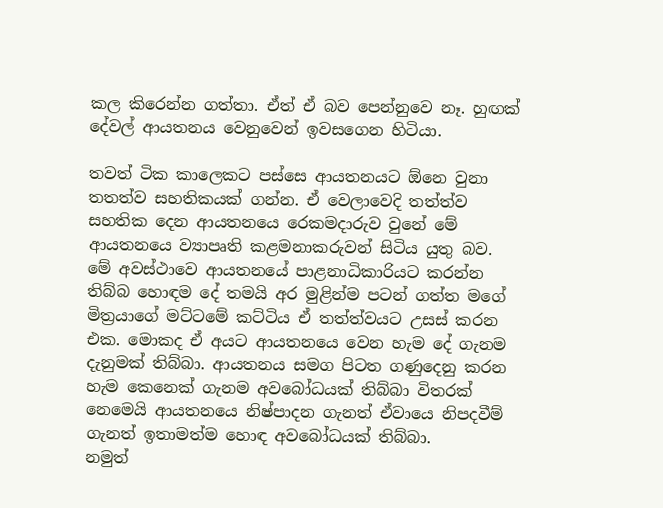කල කිරෙන්න ගත්තා. ඒත් ඒ බව පෙන්නුවෙ නෑ. හුඟක් දේවල් ආයතනය වෙනුවෙන් ඉවසගෙන හිටියා.

තවත් ටික කාලෙකට පස්සෙ ආයතනයට ඕනෙ වුනා තතත්ව සහතිකයක් ගන්න. ඒ වෙලාවෙදි තත්ත්ව සහතික දෙන ආයතනයෙ රෙකමදාරුව වුනේ මේ ආයතනයෙ ව්‍යාපෘති කළමනාකරුවන් සිටිය යුතු බව.
මේ අවස්ථාවෙ ආයතනයේ පාළනාධිකාරියට කරන්න තිබ්බ හොඳම දේ තමයි අර මුළින්ම පටන් ගත්ත මගේ මිත්‍රයාගේ මට්ටමේ කට්ටිය ඒ තත්ත්වයට උසස් කරන එක. මොකද ඒ අයට ආයතනයෙ වෙන හැම දේ ගැනම දැනුමක් තිබ්බා. ආයතනය සමග පිටත ගණුදෙනු කරන හැම කෙනෙක් ගැනම අවබෝධයක් තිබ්බා විතරක් නෙමෙයි ආයතනයෙ නිෂ්පාදන ගැනත් ඒවායෙ නිපදවීම් ගැනත් ඉතාමත්ම හොඳ අවබෝධයක් තිබ්බා.
නමුත්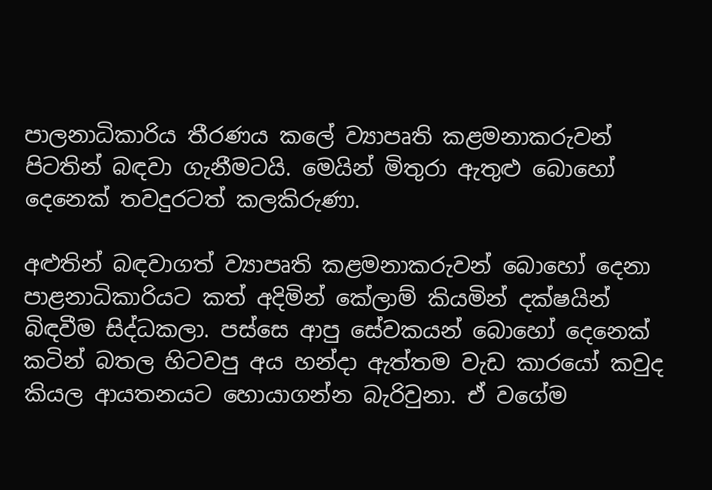පාලනාධිකාරිය තීරණය කලේ ව්‍යාපෘති කළමනාකරුවන් පිටතින් බඳවා ගැනීමටයි. මෙයින් මිතුරා ඇතුළු බොහෝ දෙනෙක් තවදුරටත් කලකිරුණා.

අළුතින් බඳවාගත් ව්‍යාපෘති කළමනාකරුවන් බොහෝ දෙනා පාළනාධිකාරියට කත් අදිමින් කේලාම් කියමින් දක්ෂයින් බිඳවීම සිද්ධකලා. පස්සෙ ආපු සේවකයන් බොහෝ දෙනෙක් කටින් බතල හිටවපු අය හන්දා ඇත්තම වැඩ කාරයෝ කවුද කියල ආයතනයට හොයාගන්න බැරිවුනා. ඒ වගේම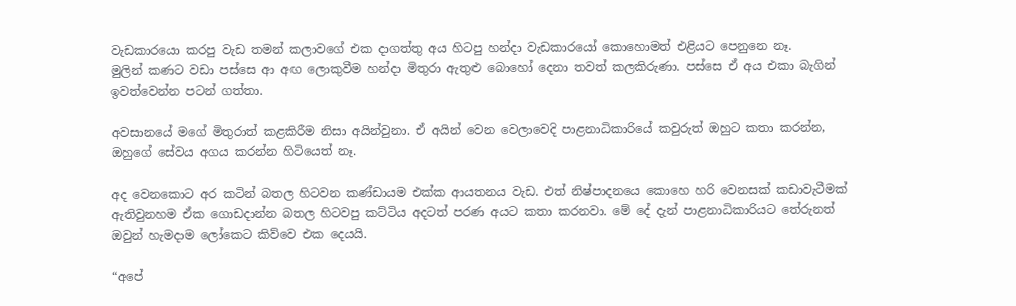වැඩකාරයො කරපු වැඩ තමන් කලාවගේ එක දාගත්තු අය හිටපු හන්දා වැඩකාරයෝ කොහොමත් එළියට පෙනුනෙ නෑ.
මුලින් කණට වඩා පස්සෙ ආ අඟ ලොකුවීම හන්දා මිතුරා ඇතුළු බොහෝ දෙනා තවත් කලකිරුණා. පස්සෙ ඒ අය එකා බැගින් ඉවත්වෙන්න පටන් ගත්තා.

අවසානයේ මගේ මිතුරාත් කළකිරීම නිසා අයින්වුනා. ඒ අයින් වෙන වෙලාවෙදි පාළනාධිකාරියේ කවුරුත් ඔහුට කතා කරන්න, ඔහුගේ සේවය අගය කරන්න හිටියෙත් නෑ.

අද වෙනකොට අර කටින් බතල හිටවන කණ්ඩායම එක්ක ආයතනය වැඩ. එත් නිෂ්පාදනයෙ කොහෙ හරි වෙනසක් කඩාවැටීමක් ඇතිවුනහම ඒක ගොඩදාන්න බතල හිටවපු කට්ටිය අදටත් පරණ අයට කතා කරනවා. මේ දේ දැන් පාළනාධිකාරියට තේරුනත් ඔවුන් හැමදාම ලෝකෙට කිව්වෙ එක දෙයයි.

“අපේ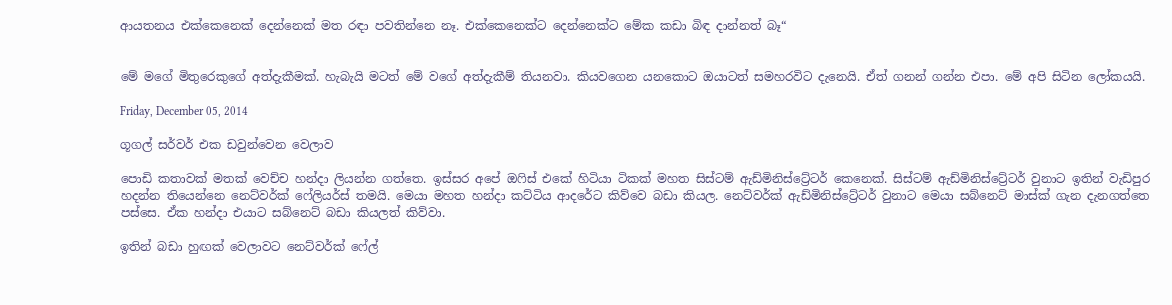ආයතනය එක්කෙනෙක් දෙන්නෙක් මත රඳා පවතින්නෙ නෑ. එක්කෙනෙක්ට දෙන්නෙක්ට මේක කඩා බිඳ දාන්නත් බෑ“


මේ මගේ මිතුරෙකුගේ අත්දැකීමක්. හැබැයි මටත් මේ වගේ අත්දැකීම් තියනවා. කියවගෙන යනකොට ඔයාටත් සමහරවිට දැනෙයි. ඒත් ගනන් ගන්න එපා. මේ අපි සිටින ලෝකයයි.

Friday, December 05, 2014

ගූගල් සර්වර් එක ඩවුන්වෙන වෙලාව

පොඩි කතාවක් මතක් වෙච්ච හන්දා ලියන්න ගත්තෙ. ඉස්සර අපේ ඔෆිස් එකේ හිටියා ටිකක් මහත සිස්ටම් ඇඩ්මිනිස්ට්‍රේටර් කෙනෙක්. සිස්ටම් ඇඩ්මිනිස්ට්‍රේටර් වුනාට ඉතින් වැඩිපුර හදන්න තියෙන්නෙ නෙට්වර්ක් ෆේලියර්ස් තමයි. මෙයා මහත හන්දා කට්ටිය ආදරේට කිව්වෙ බඩා කියල. නෙට්වර්ක් ඇඩ්මිනිස්ට්‍රේටර් වුනාට මෙයා සබ්නෙට් මාස්ක් ගැන දැනගත්තෙ පස්සෙ. ඒක හන්දා එයාට සබ්නෙට් බඩා කියලත් කිව්වා.

ඉතින් බඩා හුඟක් වෙලාවට නෙට්වර්ක් ෆේල්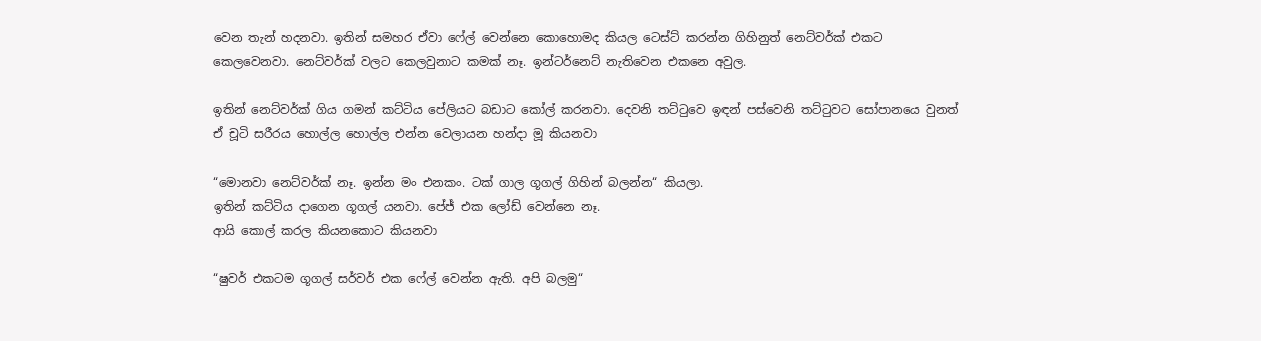වෙන තැන් හදනවා. ඉතින් සමහර ඒවා ෆේල් වෙන්නෙ කොහොමද කියල ටෙස්ට් කරන්න ගිහිනුත් නෙට්වර්ක් එකට කෙලවෙනවා. නෙට්වර්ක් වලට කෙලවුනාට කමක් නෑ. ඉන්ටර්නෙට් නැතිවෙන එකනෙ අවුල.

ඉතින් නෙට්වර්ක් ගිය ගමන් කට්ටිය පේලියට බඩාට කෝල් කරනවා. දෙවනි තට්ටුවෙ ඉඳන් පස්වෙනි තට්ටුවට සෝපානයෙ වුනත් ඒ චූටි සරීරය හොල්ල හොල්ල එන්න වෙලායන හන්දා මූ කියනවා

“මොනවා නෙට්වර්ක් නෑ. ඉන්න මං එනකං. ටක් ගාල ගූගල් ගිහින් බලන්න“ කියලා.
ඉතින් කට්ටිය දාගෙන ගූගල් යනවා. පේජ් එක ලෝඩ් වෙන්නෙ නෑ.
ආයි කොල් කරල කියනකොට කියනවා

“ෂුවර් එකටම ගූගල් සර්වර් එක ෆේල් වෙන්න ඇති. අපි බලමු“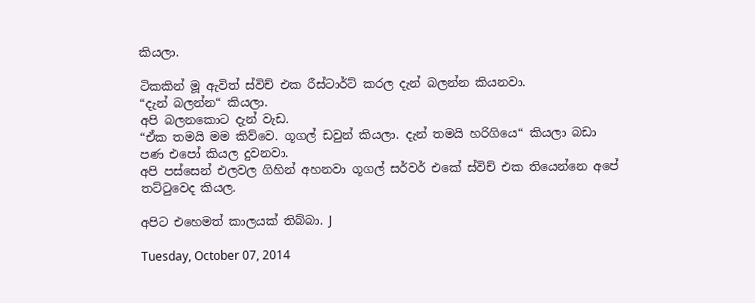කියලා.

ටිකකින් මූ ඇවිත් ස්විච් එක රීස්ටාර්ට් කරල දැන් බලන්න කියනවා.
“දැන් බලන්න“ කියලා.
අපි බලනකොට දැන් වැඩ.
“ඒක තමයි මම කිව්වෙ. ගූගල් ඩවුන් කියලා. දැන් තමයි හරිගියෙ“ කියලා බඩා පණ එපෝ කියල දුවනවා.
අපි පස්සෙන් එලවල ගිහින් අහනවා ගූගල් සර්වර් එකේ ස්විච් එක තියෙන්නෙ අපේ තට්ටුවෙද කියල.

අපිට එහෙමත් කාලයක් තිබ්බා. J

Tuesday, October 07, 2014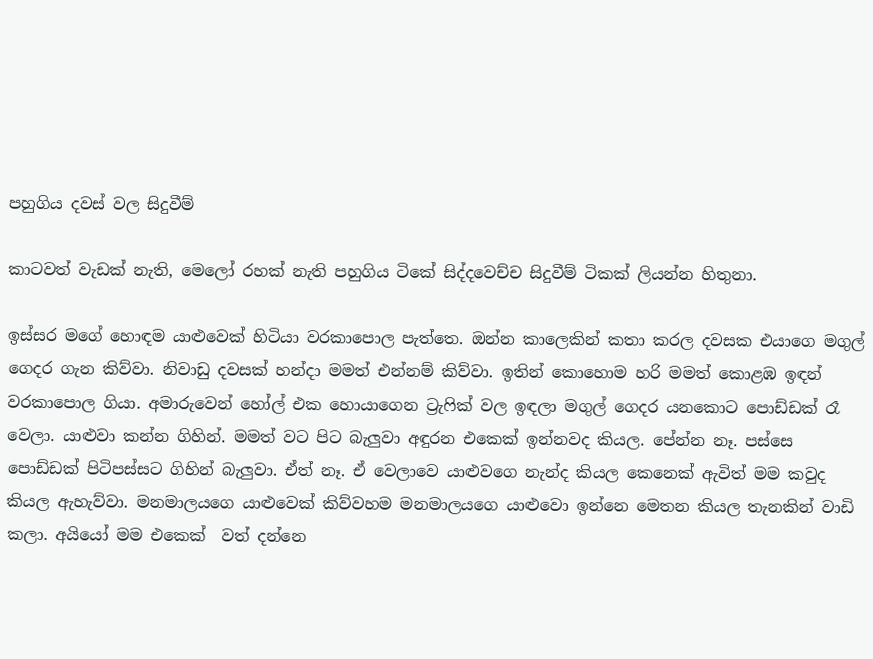පහුගිය දවස් වල සිදුවීම්

කාටවත් වැඩක් නැති, මෙලෝ රහක් නැති පහුගිය ටිකේ සිද්දවෙච්ච සිදුවීම් ටිකක් ලියන්න හිතුනා.

ඉස්සර මගේ හොඳම යාළුවෙක් හිටියා වරකාපොල පැත්තෙ. ඔන්න කාලෙකින් කතා කරල දවසක එයාගෙ මගුල් ගෙදර ගැන කිව්වා. නිවාඩු දවසක් හන්දා මමත් එන්නම් කිව්වා. ඉතින් කොහොම හරි මමත් කොළඹ ඉඳන් වරකාපොල ගියා. අමාරුවෙන් හෝල් එක හොයාගෙන ට්‍රැෆික් වල ඉඳලා මගුල් ගෙදර යනකොට පොඩ්ඩක් රෑ වෙලා. යාළුවා කන්න ගිහින්. මමත් වට පිට බැලුවා අඳුරන එකෙක් ඉන්නවද කියල. පේන්න නෑ. පස්සෙ පොඩ්ඩක් පිටිපස්සට ගිහින් බැලුවා. ඒත් නෑ. ඒ වෙලාවෙ යාළුවගෙ නැන්ද කියල කෙනෙක් ඇවිත් මම කවුද කියල ඇහැව්වා. මනමාලයගෙ යාළුවෙක් කිව්වහම මනමාලයගෙ යාළුවො ඉන්නෙ මෙතන කියල තැනකින් වාඩි කලා. අයියෝ මම එකෙක්  වත් දන්නෙ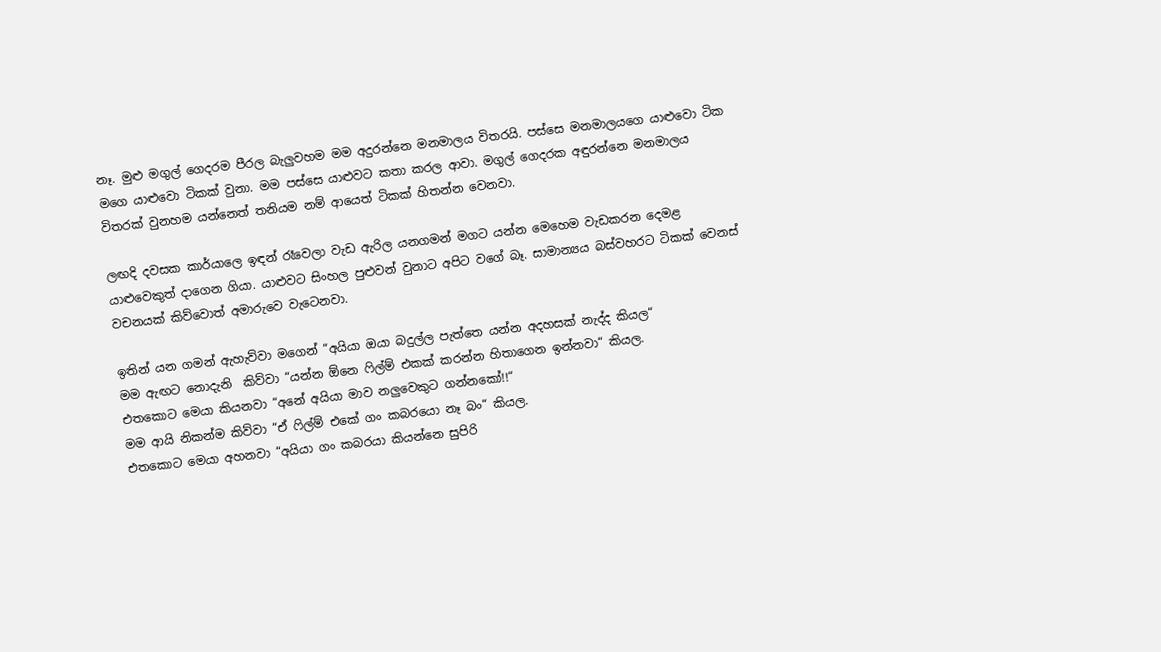නෑ. මුළු මගුල් ගෙදරම පීරල බැලුවහම මම අදුරන්නෙ මනමාලය විතරයි. පස්සෙ මනමාලයගෙ යාළුවො ටික මගෙ යාළුවො ටිකක් වුනා. මම පස්සෙ යාළුවට කතා කරල ආවා. මගුල් ගෙදරක අඳුරන්නෙ මනමාලය විතරක් වුනහම යන්නෙත් තනියම නම් ආයෙත් ටිකක් හිතන්න වෙනවා.

ලඟදි දවසක කාර්යාලෙ ඉඳන් රෑවෙලා වැඩ ඇරිල යනගමන් මගට යන්න මෙහෙම වැඩකරන දෙමළ යාළුවෙකුත් දාගෙන ගියා. යාළුවට සිංහල පුළුවන් වුනාට අපිට වගේ බෑ. සාමාන්‍යය බස්වහරට ටිකක් වෙනස්  වචනයක් කිව්වොත් අමාරුවෙ වැටෙනවා.

ඉතින් යන ගමන් ඇහැව්වා මගෙන් “අයියා ඔයා බදුල්ල පැත්තෙ යන්න අදහසක් නැද්ද කියල“
මම ඇඟට නොදැනි  කිව්වා “යන්න ඕනෙ ෆිල්ම් එකක් කරන්න හිතාගෙන ඉන්නවා“ කියල.
එතකොට මෙයා කියනවා “අනේ අයියා මාව නලුවෙකුට ගන්නකෝ!!“
මම ආයි නිකන්ම කිව්වා “ඒ ෆිල්ම් එකේ ගං කබරයො නෑ බං“ කියල.
එතකොට මෙයා අහනවා “අයියා ගං කබරයා කියන්නෙ සුපිරි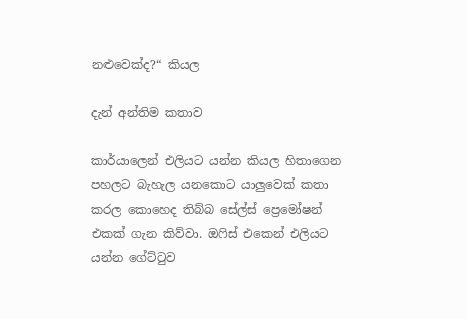නළුවෙක්ද?“ කියල

දැන් අන්තිම කතාව

කාර්යාලෙන් එලියට යන්න කියල හිතාගෙන පහලට බැහැල යනකොට යාලුවෙක් කතා කරල කොහෙද තිබ්බ සේල්ස් ප්‍රෙමෝෂන් එකක් ගැන කිව්වා. ඔෆිස් එකෙන් එලියට යන්න ගේට්ටුව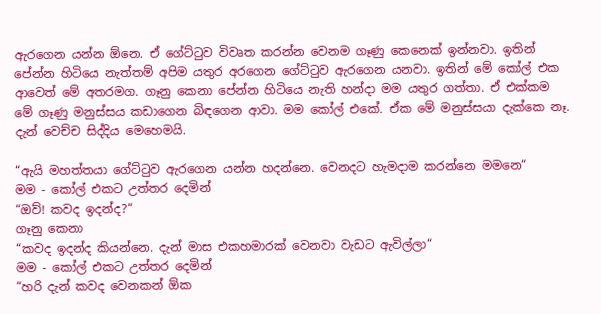ඇරගෙන යන්න ඕනෙ. ඒ ගේට්ටුව විවෘත කරන්න වෙනම ගෑණු කෙනෙක් ඉන්නවා. ඉතින් පේන්න හිටියෙ නැත්තම් අපිම යතුර අරගෙන ගේට්ටුව ඇරගෙන යනවා. ඉතින් මේ කෝල් එක ආවෙත් මේ අතරමග. ගෑනු කෙනා පේන්න හිටියෙ නැති හන්දා මම යතුර ගත්තා. ඒ එක්කම මේ ගෑණු මනුස්සය කඩාගෙන බිඳගෙන ආවා. මම කෝල් එකේ. ඒක මේ මනුස්සයා දැක්කෙ නෑ. දැන් වෙච්ච සිද්දිය මෙහෙමයි.

“ඇයි මහත්තයා ගේට්ටුව ඇරගෙන යන්න හදන්නෙ. වෙනදට හැමදාම කරන්නෙ මමනෙ“
මම - කෝල් එකට උත්තර දෙමින්
“ඔව්! කවද ඉදන්ද?“
ගෑනු කෙනා
“කවද ඉදන්ද කියන්නෙ. දැන් මාස එකහමාරක් වෙනවා වැඩට ඇවිල්ලා“
මම - කෝල් එකට උත්තර දෙමින්
“හරි දැන් කවද වෙනකන් ඕක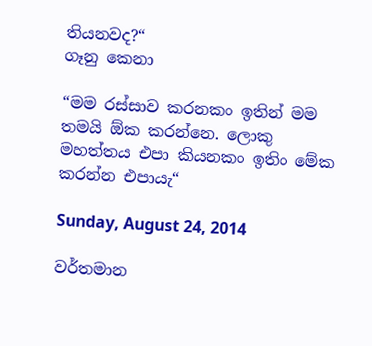තියනවද?“
ගෑනු කෙනා

“මම රස්සාව කරනකං ඉතින් මම තමයි ඕක කරන්නෙ. ලොකු මහත්තය එපා කියනකං ඉතිං මේක කරන්න එපායැ“

Sunday, August 24, 2014

වර්තමාන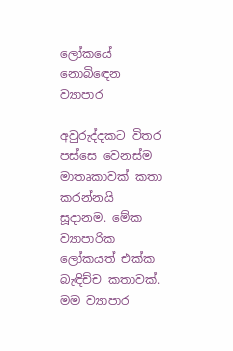ලෝකයේ නොබිඳෙන ව්‍යාපාර

අවුරුද්දකට විතර පස්සෙ වෙනස්ම මාතෘකාවක් කතා කරන්නයි සූදානම. මේක ව්‍යාපාරික ලෝකයත් එක්ක බැඳිච්ච කතාවක්. මම ව්‍යාපාර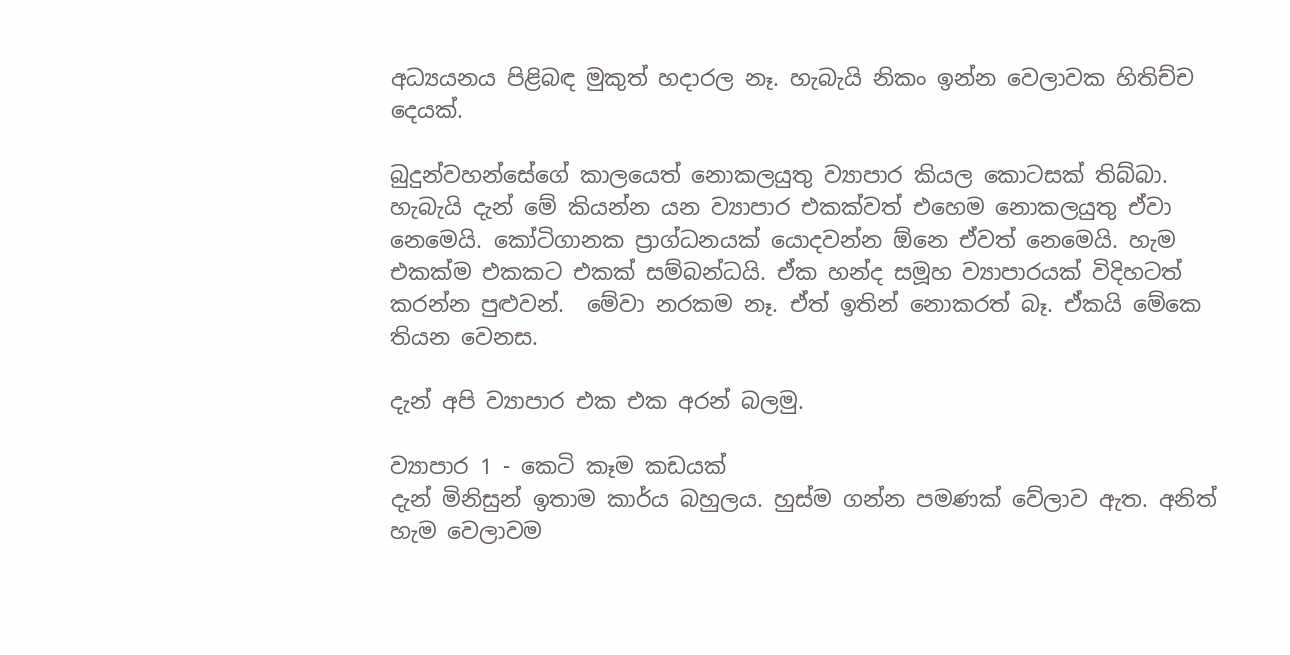අධ්‍යයනය පිළිබඳ මුකුත් හදාරල නෑ. හැබැයි නිකං ඉන්න වෙලාවක හිතිච්ච දෙයක්.

බුදුන්වහන්සේගේ කාලයෙත් නොකලයුතු ව්‍යාපාර කියල කොටසක් තිබ්බා. හැබැයි දැන් මේ කියන්න යන ව්‍යාපාර එකක්වත් එහෙම නොකලයුතු ඒවා නෙමෙයි. කෝටිගානක ප්‍රාග්ධනයක් යොදවන්න ඕනෙ ඒවත් නෙමෙයි. හැම එකක්ම එකකට එකක් සම්බන්ධයි. ඒක හන්ද සමූහ ව්‍යාපාරයක් විදිහටත් කරන්න පුළුවන්.  මේවා නරකම නෑ. ඒත් ඉතින් නොකරත් බෑ. ඒකයි මේකෙ තියන වෙනස.

දැන් අපි ව්‍යාපාර එක එක අරන් බලමු.

ව්‍යාපාර 1 - කෙටි කෑම කඩයක්
දැන් මිනිසුන් ඉතාම කාර්ය බහුලය. හුස්ම ගන්න පමණක් වේලාව ඇත. අනිත් හැම වෙලාවම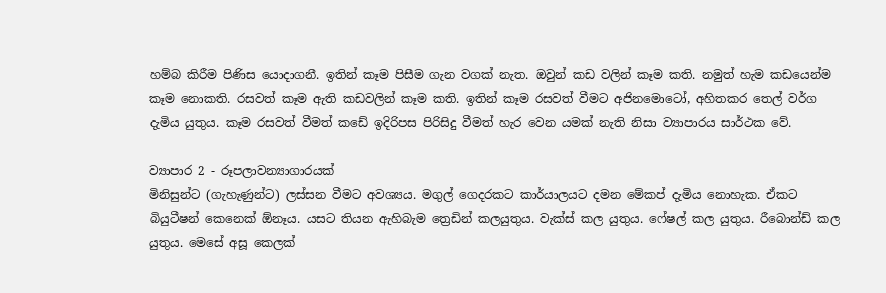හම්බ කිරීම පිණිස යොදාගනී. ඉතින් කෑම පිසීම ගැන වගක් නැත. ඔවුන් කඩ වලින් කෑම කති. නමුත් හැම කඩයෙන්ම කෑම නොකති. රසවත් කෑම ඇති කඩවලින් කෑම කති. ඉතින් කෑම රසවත් වීමට අජිනමොටෝ, අහිතකර තෙල් වර්ග දැමිය යුතුය. කෑම රසවත් වීමත් කඩේ ඉදිරිපස පිරිසිදු වීමත් හැර වෙන යමක් නැති නිසා ව්‍යාපාරය සාර්ථක වේ.

ව්‍යාපාර 2 - රූපලාවන්‍යාගාරයක්
මිනිසුන්ට (ගැහැණුන්ට) ලස්සන වීමට අවශ්‍යය. මගුල් ගෙදරකට කාර්යාලයට දමන මේකප් දැමිය නොහැක. ඒකට බියුටීෂන් කෙනෙක් ඕනෑය. යසට තියන ඇහිබැම ත්‍රෙඩින් කලයුතුය. වැක්ස් කල යුතුය. ෆේෂල් කල යුතුය. රීබොන්ඩ් කල යුතුය. මෙසේ අසූ කෙලක්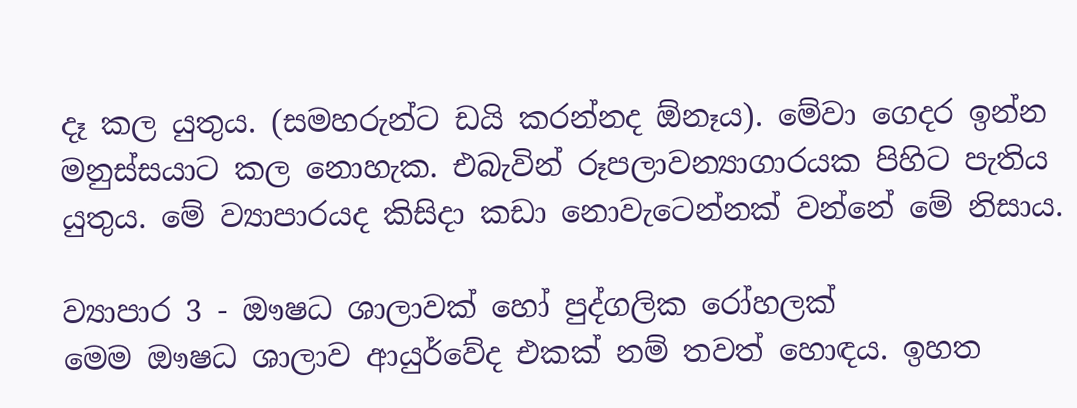දෑ කල යුතුය. (සමහරුන්ට ඩයි කරන්නද ඕනෑය). මේවා ගෙදර ඉන්න මනුස්සයාට කල නොහැක. එබැවින් රූපලාවන්‍යාගාරයක පිහිට පැතිය යුතුය. මේ ව්‍යාපාරයද කිසිදා කඩා නොවැටෙන්නක් වන්නේ මේ නිසාය.

ව්‍යාපාර 3 - ඖෂධ ශාලාවක් හෝ පුද්ගලික රෝහලක්
මෙම ඖෂධ ශාලාව ආයුර්වේද එකක් නම් තවත් හොඳය. ඉහත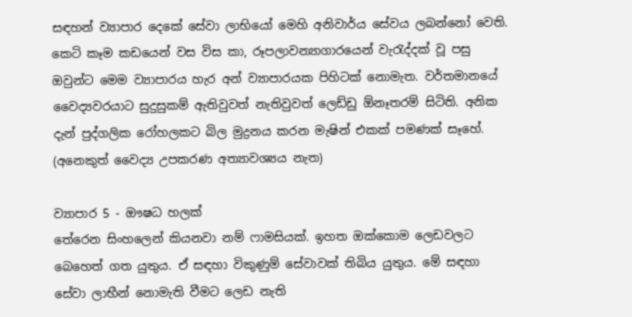සඳහන් ව්‍යාපාර දෙකේ සේවා ලාභියෝ මෙහි අනිවාර්ය සේවය ලබන්නෝ වෙති. කෙටි කෑම කඩයෙන් වස විස කා, රූපලාවන්‍යාගාරයෙන් වැරැද්දක් වූ පසු ඔවුන්ට මෙම ව්‍යාපාරය හැර අන් ව්‍යාපාරයක පිහිටක් නොමැත. වර්තමානයේ වෛද්‍යවරයාට සුදුසුකම් ඇතිවුවත් නැතිවුවත් ලෙඩ්ඩු ඕනෑතරම් සිටිති. අනික දැන් පුද්ගලික රෝහලකට බිල මුද්‍රනය කරන මැෂින් එකක් පමණක් සෑහේ. (අනෙකුත් වෛද්‍ය උපකරණ අත්‍යාවශ්‍යය නැත)

ව්‍යාපාර 5 - ඖෂධ හලක්
තේරෙන සිංහලෙන් කියනවා නම් ෆාමසියක්. ඉහත ඔක්කොම ලෙඩවලට බෙහෙත් ගත යුතුය. ඒ සඳහා විකුණුම් සේවාවක් තිබිය යුතුය. මේ සඳහා සේවා ලාභීන් නොමැති වීමට ලෙඩ නැති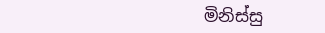මිනිස්සු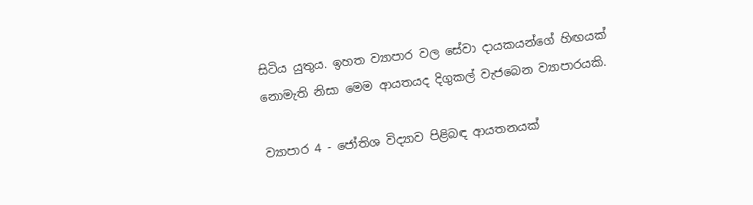සිටිය යුතුය. ඉහත ව්‍යාපාර වල සේවා දායකයන්ගේ හිඟයක් නොමැති නිසා මෙම ආයතයද දිගුකල් වැජබෙන ව්‍යාපාරයකි.

ව්‍යාපාර 4 - ජෝතිශ විද්‍යාව පිළිබඳ ආයතනයක්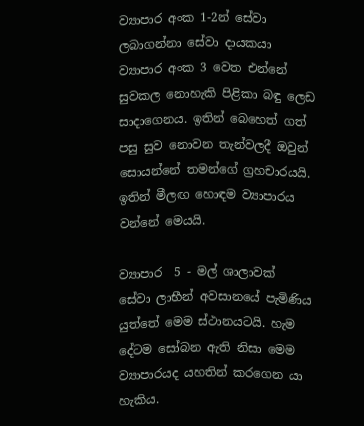ව්‍යාපාර අංක 1-2න් සේවා ලබාගන්නා සේවා දායකයා ව්‍යාපාර අංක 3 වෙත එන්නේ සුවකල නොහැකි පිළිකා බඳු ලෙඩ සාදාගෙනය. ඉතින් බෙහෙත් ගත් පසු සුව නොවන තැන්වලදී ඔවුන් සොයන්නේ තමන්ගේ ග්‍රහචාරයයි. ඉතින් මීලඟ හොඳම ව්‍යාපාරය වන්නේ මෙයයි.

ව්‍යාපාර  5 - මල් ශාලාවක්
සේවා ලාභීන් අවසානයේ පැමිණිය යුත්තේ මෙම ස්ථානයටයි. හැම දේටම සෝබන ඇති නිසා මෙම ව්‍යාපාරයද යහතින් කරගෙන යා හැකිය.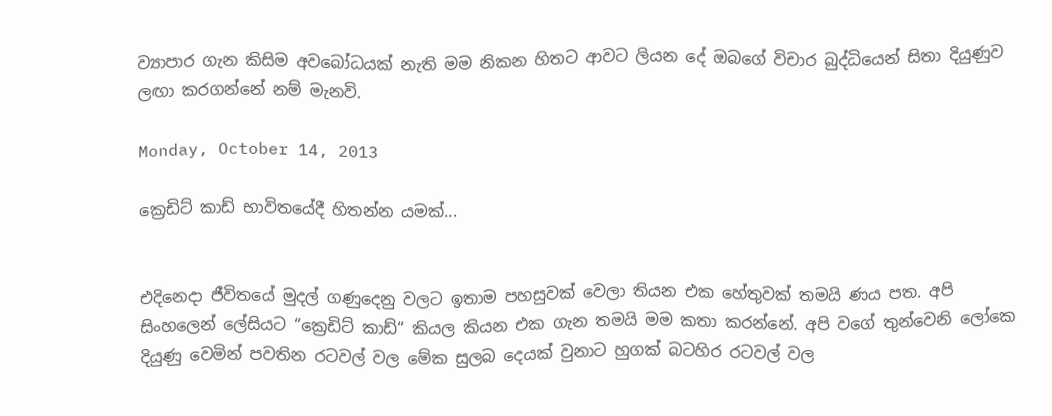ව්‍යාපාර ගැන කිසිම අවබෝධයක් නැති මම නිකන හිතට ආවට ලියන දේ ඔබගේ විචාර බුද්ධියෙන් සිතා දියුණුව ලඟා කරගන්නේ නම් මැනවි.

Monday, October 14, 2013

ක්‍රෙඩිට් කාඩ් භාවිතයේදී හිතන්න යමක්...


එදිනෙදා ජීවිතයේ මුදල් ගණුදෙනු වලට ඉතාම පහසුවක් වෙලා තියන එක හේතුවක් තමයි ණය පත. අපි සිංහලෙන් ලේසියට “ක්‍රෙඩිට් කාඩ්“ කියල කියන එක ගැන තමයි මම කතා කරන්නේ. අපි වගේ තුන්වෙනි ලෝකෙ දියුණු වෙමින් පවතින රටවල් වල මේක සුලබ දෙයක් වුනාට හුගක් බටහිර රටවල් වල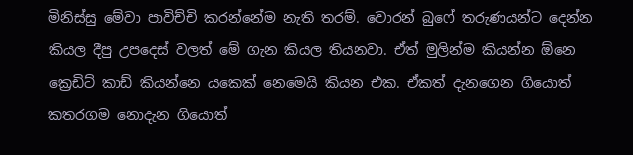මිනිස්සු මේවා පාවිච්චි කරන්නේම නැති තරම්. වොරන් බුෆේ තරුණයන්ට දෙන්න කියල දීපු උපදෙස් වලත් මේ ගැන කියල තියනවා. ඒත් මුලින්ම කියන්න ඕනෙ ක්‍රෙඩිට් කාඩ් කියන්නෙ යකෙක් නෙමෙයි කියන එක. ඒකත් දැනගෙන ගියොත් කතරගම නොදැන ගියොත්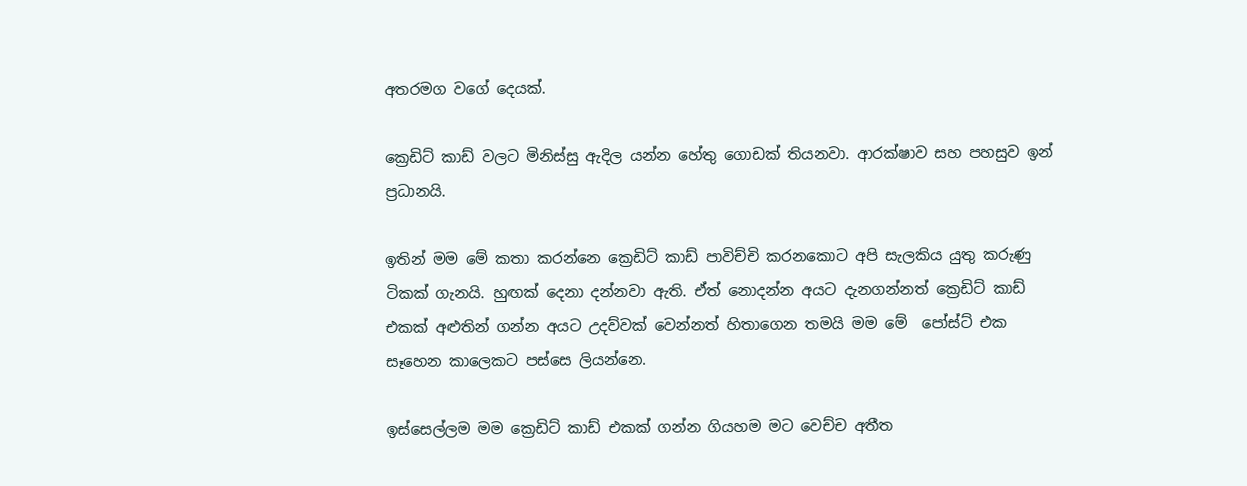අතරමග වගේ දෙයක්.

ක්‍රෙඩිට් කාඩ් වලට මිනිස්සු ඇදිල යන්න හේතු ගොඩක් තියනවා. ආරක්ෂාව සහ පහසුව ඉන් ප්‍රධානයි.

ඉතින් මම මේ කතා කරන්නෙ ක්‍රෙඩිට් කාඩ් පාවිච්චි කරනකොට අපි සැලකිය යුතු කරුණු ටිකක් ගැනයි. හුඟක් දෙනා දන්නවා ඇති. ඒත් නොදන්න අයට දැනගන්නත් ක්‍රෙඩිට් කාඩ් එකක් අළුතින් ගන්න අයට උදව්වක් වෙන්නත් හිතාගෙන තමයි මම මේ  පෝස්ට් එක සෑහෙන කාලෙකට පස්සෙ ලියන්නෙ.

ඉස්සෙල්ලම මම ක්‍රෙඩිට් කාඩ් එකක් ගන්න ගියහම මට වෙච්ච අතීත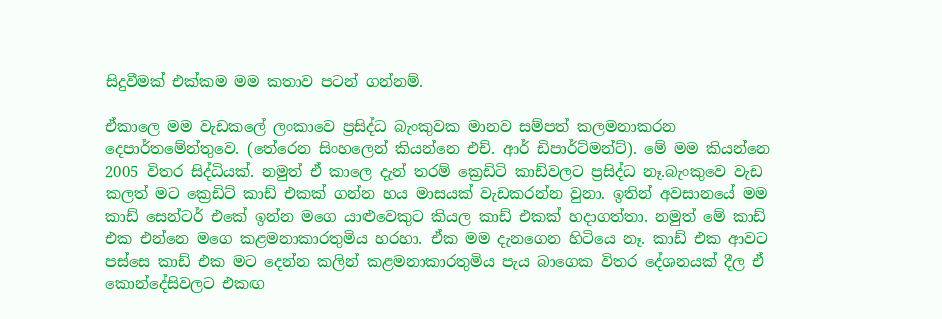සිදුවීමක් එක්කම මම කතාව පටන් ගන්නම්.

ඒකාලෙ මම වැඩකලේ ලංකාවෙ ප්‍රසිද්ධ බැංකුවක මානව සම්පත් කලමනාකරන දෙපාර්තමේන්තුවෙ. (තේරෙන සිංහලෙන් කියන්නෙ එච්. ආර් ඩිපාර්ට්මන්ට්). මේ මම කියන්නෙ 2005 විතර සිද්ධියක්. නමුත් ඒ කාලෙ දැන් තරම් ක්‍රෙඩිටි කාඩ්වලට ප්‍රසිද්ධ නෑ.බැංකුවෙ වැඩ කලත් මට ක්‍රෙඩිට් කාඩ් එකක් ගන්න හය මාසයක් වැඩකරන්න වුනා. ඉතින් අවසානයේ මම කාඩ් සෙන්ටර් එකේ ඉන්න මගෙ යාළුවෙකුට කියල කාඩ් එකක් හදාගත්තා. නමුත් මේ කාඩ් එක එන්නෙ මගෙ කළමනාකාරතුමිය හරහා. ඒක මම දැනගෙන හිටියෙ නෑ. කාඩ් එක ආවට පස්සෙ කාඩ් එක මට දෙන්න කලින් කළමනාකාරතුමිය පැය බාගෙක විතර දේශනයක් දීල ඒ කොන්දේසිවලට එකඟ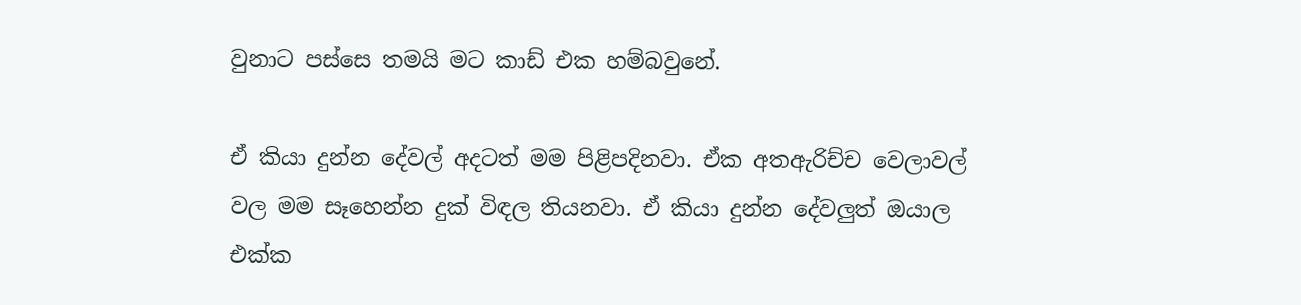වුනාට පස්සෙ තමයි මට කාඩ් එක හම්බවුනේ.

ඒ කියා දුන්න දේවල් අදටත් මම පිළිපදිනවා. ඒක අතඇරිච්ච වෙලාවල් වල මම සෑහෙන්න දුක් විඳල තියනවා. ඒ කියා දුන්න දේවලුත් ඔයාල එක්ක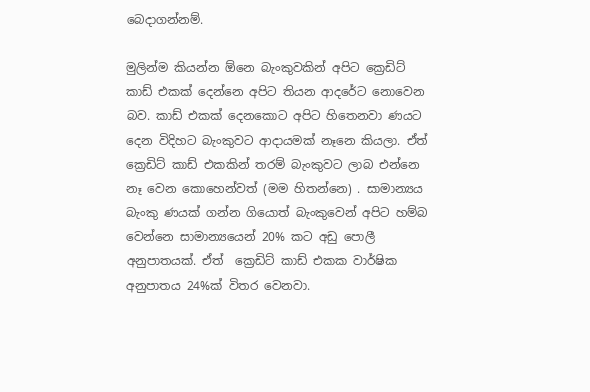බෙදාගන්නම්.

මුලින්ම කියන්න ඕනෙ බැංකුවකින් අපිට ක්‍රෙඩිට් කාඩ් එකක් දෙන්නෙ අපිට තියන ආදරේට නොවෙන බව. කාඩ් එකක් දෙනකොට අපිට හිතෙනවා ණයට දෙන විදිහට බැංකුවට ආදායමක් නෑනෙ කියලා. ඒත් ක්‍රෙඩිට් කාඩ් එකකින් තරම් බැංකුවට ලාබ එන්නෙ නෑ වෙන කොහෙන්වත් (මම හිතන්නෙ) . සාමාන්‍යය බැංකු ණයක් ගන්න ගියොත් බැංකුවෙන් අපිට හම්බ වෙන්නෙ සාමාන්‍යයෙන් 20% කට අඩු පොලී අනුපාතයක්. ඒත්  ක්‍රෙඩිට් කාඩ් එකක වාර්ෂික අනුපාතය 24%ක් විතර වෙනවා.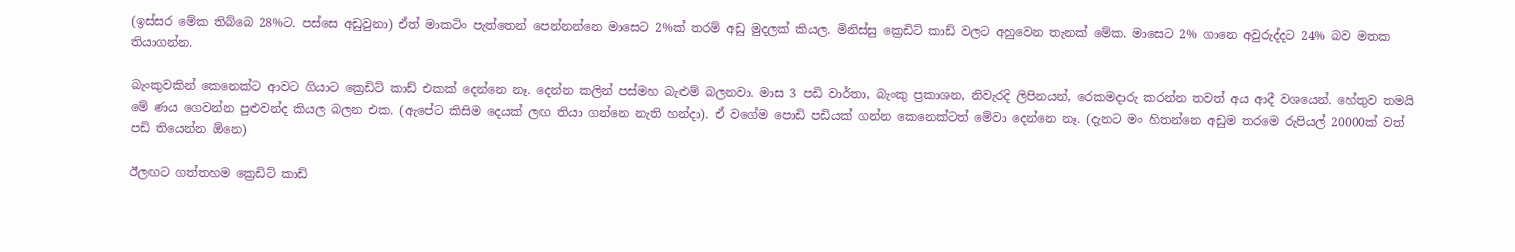(ඉස්සර මේක තිබ්බෙ 28%ට. පස්සෙ අඩුවුනා) ඒත් මාකටිං පැත්තෙන් පෙන්නන්නෙ මාසෙට 2%ක් තරම් අඩු මුදලක් කියල. මිනිස්සු ක්‍රෙඩිට් කාඩ් වලට අහුවෙන තැනක් මේක. මාසෙට 2% ගානෙ අවුරුද්දට 24% බව මතක තියාගන්න.

බැංකුවකින් කෙනෙක්ට ආවට ගියාට ක්‍රෙඩිට් කාඩ් එකක් දෙන්නෙ නෑ. දෙන්න කලින් පස්මහ බැළුම් බලනවා. මාස 3 පඩි වාර්තා, බැංකු ප්‍රකාශන, නිවැරදි ලිපිනයන්, රෙකමදාරු කරන්න තවත් අය ආදී වශයෙන්. හේතුව තමයි මේ ණය ගෙවන්න පුළුවන්ද කියල බලන එක. (ඇපේට කිසිම දෙයක් ලඟ තියා ගන්නෙ නැති හන්දා). ඒ වගේම පොඩි පඩියක් ගන්න කෙනෙක්ටත් මේවා දෙන්නෙ නෑ. (දැනට මං හිතන්නෙ අඩුම තරමෙ රුපියල් 20000ක් වත් පඩි තියෙන්න ඕනෙ)

ඊලඟට ගත්තහම ක්‍රෙඩිට් කාඩ්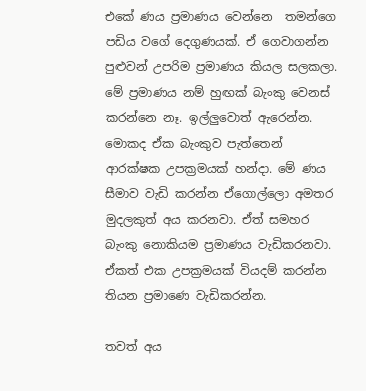එකේ ණය ප්‍රමාණය වෙන්නෙ  තමන්ගෙ පඩිය වගේ දෙගුණයක්. ඒ ගෙවාගන්න පුළුවන් උපරිම ප්‍රමාණය කියල සලකලා. මේ ප්‍රමාණය නම් හුඟක් බැංකු වෙනස් කරන්නෙ නෑ. ඉල්ලුවොත් ඇරෙන්න. මොකද ඒක බැංකුව පැත්තෙන් ආරක්ෂක උපක්‍රමයක් හන්දා. මේ ණය සීමාව වැඩි කරන්න ඒගොල්ලො අමතර මුදලකුත් අය කරනවා. ඒත් සමහර බැංකු නොකියම ප්‍රමාණය වැඩිකරනවා. ඒකත් එක උපක්‍රමයක් වියදම් කරන්න තියන ප්‍රමාණෙ වැඩිකරන්න.

තවත් අය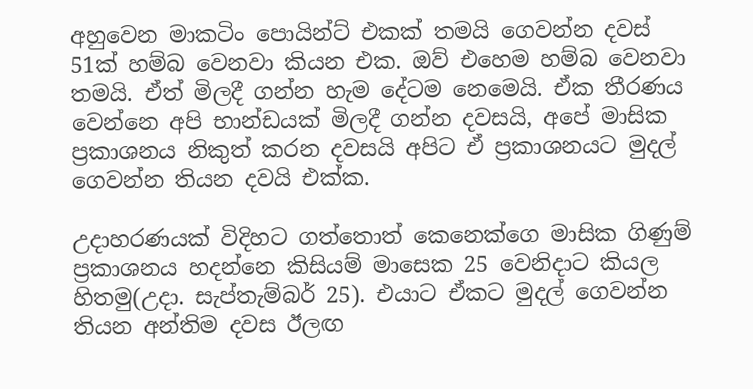අහුවෙන මාකටිං පොයින්ට් එකක් තමයි ගෙවන්න දවස් 51ක් හම්බ වෙනවා කියන එක. ඔව් එහෙම හම්බ වෙනවා තමයි. ඒත් මිලදී ගන්න හැම දේටම නෙමෙයි. ඒක තීරණය වෙන්නෙ අපි භාන්ඩයක් මිලදී ගන්න දවසයි, අපේ මාසික ප්‍රකාශනය නිකුත් කරන දවසයි අපිට ඒ ප්‍රකාශනයට මුදල් ගෙවන්න තියන දවයි එක්ක.

උදාහරණයක් විදිහට ගත්තොත් කෙනෙක්ගෙ මාසික ගිණුම් ප්‍රකාශනය හදන්නෙ කිසියම් මාසෙක 25 වෙනිදාට කියල හිතමු(උදා. සැප්තැම්බර් 25). එයාට ඒකට මුදල් ගෙවන්න තියන අන්තිම දවස ඊලඟ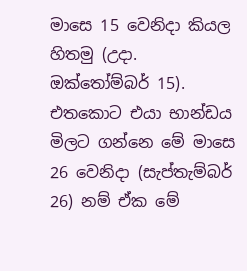මාසෙ 15 වෙනිදා කියල හිතමු (උදා. ඔක්තෝම්බර් 15). එතකොට එයා භාන්ඩය මිලට ගන්නෙ මේ මාසෙ 26 වෙනිදා (සැප්තැම්බර් 26) නම් ඒක මේ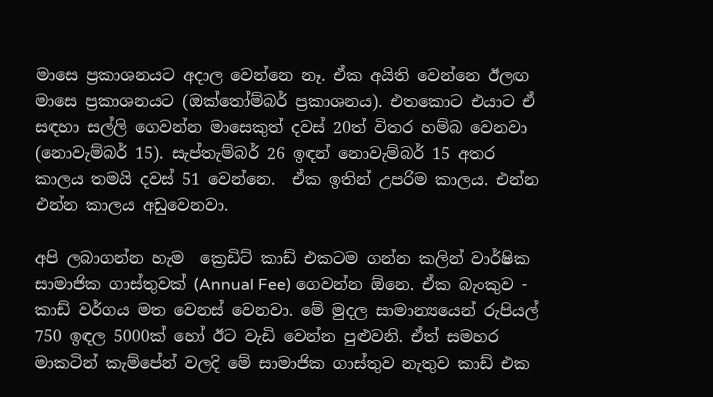මාසෙ ප්‍රකාශනයට අදාල වෙන්නෙ නෑ. ඒක අයිති වෙන්නෙ ඊලඟ මාසෙ ප්‍රකාශනයට (ඔක්තෝම්බර් ප්‍රකාශනය). එතකොට එයාට ඒ සඳහා සල්ලි ගෙවන්න මාසෙකුත් දවස් 20ත් විතර හම්බ වෙනවා (නොවැම්බර් 15). සැප්තැම්බර් 26 ඉඳන් නොවැම්බර් 15 අතර කාලය තමයි දවස් 51 වෙන්නෙ.  ඒක ඉතින් උපරිම කාලය. එන්න එන්න කාලය අඩුවෙනවා.

අපි ලබාගන්න හැම  ක්‍රෙඩිට් කාඩ් එකටම ගන්න කලින් වාර්ෂික සාමාජික ගාස්තුවක් (Annual Fee) ගෙවන්න ඕනෙ. ඒක බැංකුව - කාඩ් වර්ගය මත වෙනස් වෙනවා. මේ මුදල සාමාන්‍යයෙන් රුපියල් 750 ඉඳල 5000ක් හෝ ඊට වැඩි වෙන්න පුළුවනි. ඒත් සමහර මාකටින් කැම්පේන් වලදි මේ සාමාජික ගාස්තුව නැතුව කාඩ් එක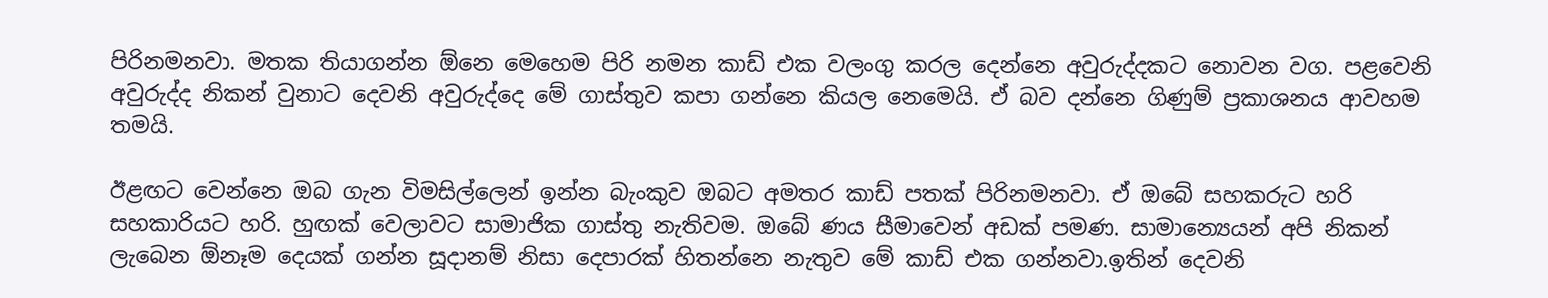පිරිනමනවා. මතක තියාගන්න ඕනෙ මෙහෙම පිරි නමන කාඩ් එක වලංගු කරල දෙන්නෙ අවුරුද්දකට නොවන වග. පළවෙනි අවුරුද්ද නිකන් වුනාට දෙවනි අවුරුද්දෙ මේ ගාස්තුව කපා ගන්නෙ කියල නෙමෙයි. ඒ බව දන්නෙ ගිණුම් ප්‍රකාශනය ආවහම තමයි.

ඊළඟට වෙන්නෙ ඔබ ගැන විමසිල්ලෙන් ඉන්න බැංකුව ඔබට අමතර කාඩ් පතක් පිරිනමනවා. ඒ ඔබේ සහකරුට හරි සහකාරියට හරි. හුඟක් වෙලාවට සාමාජික ගාස්තු නැතිවම. ඔබේ ණය සීමාවෙන් අඩක් පමණ. සාමාන්‍යෙයන් අපි නිකන් ලැබෙන ඕනෑම දෙයක් ගන්න සූදානම් නිසා දෙපාරක් හිතන්නෙ නැතුව මේ කාඩ් එක ගන්නවා.ඉතින් දෙවනි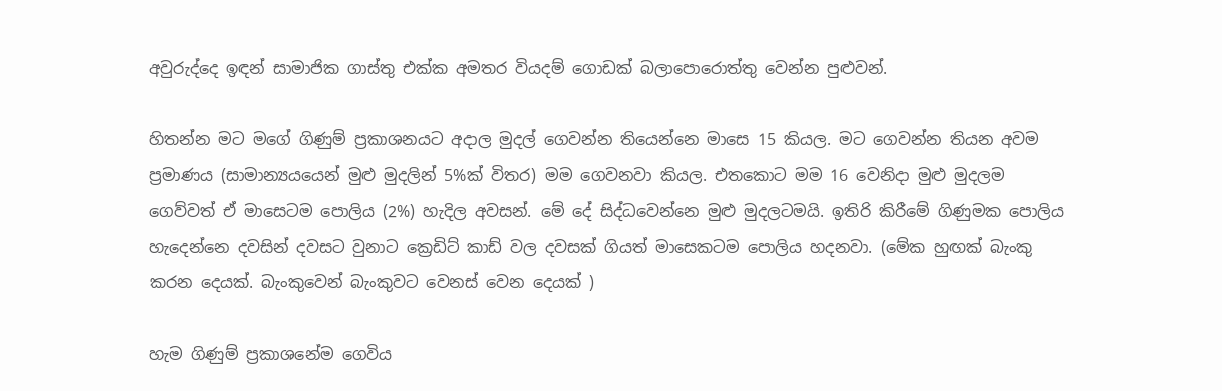අවුරුද්දෙ ඉඳන් සාමාජික ගාස්තු එක්ක අමතර වියදම් ගොඩක් බලාපොරොත්තු වෙන්න පුළුවන්.

හිතන්න මට මගේ ගිණුම් ප්‍රකාශනයට අදාල මුදල් ගෙවන්න තියෙන්නෙ ‍මාසෙ 15 කියල. මට ගෙවන්න තියන අවම ප්‍රමාණය (සාමාන්‍යයයෙන් මුළු මුදලින් 5%ක් විතර) මම ගෙවනවා කියල. එතකොට මම 16 වෙනිදා මුළු මුදලම ගෙව්වත් ඒ මාසෙටම පොලිය (2%) හැදිල අවසන්. මේ දේ සිද්ධවෙන්නෙ මුළු මුදලටමයි. ඉතිරි කිරීමේ ගිණුමක පොලිය හැදෙන්නෙ දවසින් දවසට වුනාට ක්‍රෙඩිට් කාඩ් වල දවසක් ගියත් මාසෙකටම පොලිය හදනවා. (මේක හුඟක් බැංකු කරන දෙයක්. බැංකුවෙන් බැංකුවට වෙනස් වෙන දෙයක් )

හැම ගිණුම් ප්‍රකාශනේම ගෙවිය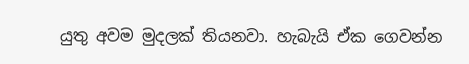යුතු අවම මුදලක් තියනවා. හැබැයි ඒක ගෙවන්න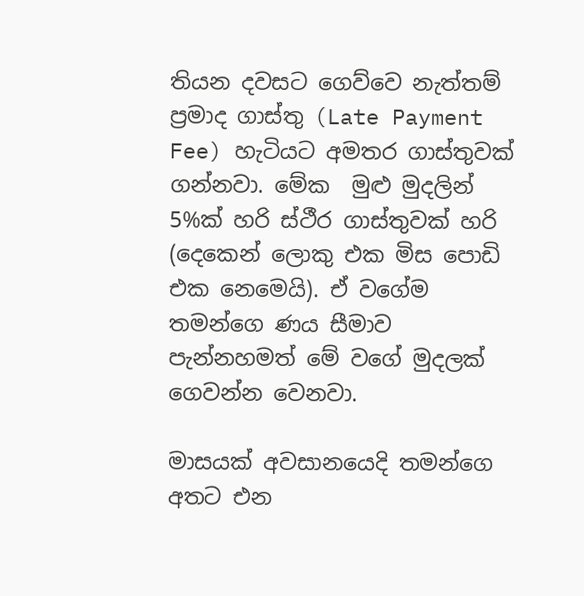තියන දවසට ගෙව්වෙ නැත්තම් ප්‍රමාද ගාස්තු (Late Payment Fee) හැටියට අමතර ගාස්තුවක් ගන්නවා. මේක  මුළු මුදලින් 5%ක් හරි ස්ථීර ගාස්තුවක් හරි (දෙකෙන් ලොකු එක මිස පොඩි එක නෙමෙයි). ඒ වගේම තමන්ගෙ ණය සීමාව පැන්නහමත් මේ වගේ මුදලක් ගෙවන්න වෙනවා.

මාසයක් අවසානයෙදි තමන්ගෙ අතට එන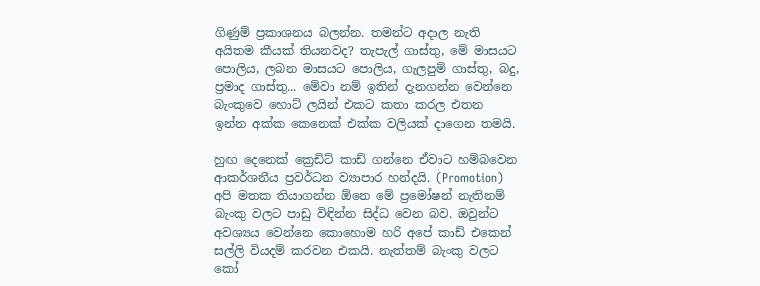ගිණුම් ප්‍රකාශනය බලන්න. තමන්ට අදාල නැති අයිතම කීයක් තියනවද? තැපැල් ගාස්තු, මේ මාසයට පොලිය, ලබන මාසයට පොලිය, ගැලපුම් ගාස්තු, බදු, ප්‍රමාද ගාස්තු... මේවා නම් ඉතින් දැනගන්න වෙන්නෙ බැංකුවෙ හොට් ලයින් එකට කතා කරල එතන ඉන්න අක්ක කෙනෙක් එක්ක වලියක් දාගෙන තමයි.

හුඟ දෙනෙක් ක්‍රෙඩිට් කාඩ් ගන්නෙ ඒවාට හම්බවෙන ආකර්ශනීය ප්‍රවර්ධන ව්‍යාපාර හන්දයි. (Promotion) අපි මතක තියාගන්න ඕනෙ මේ ප්‍රමෝෂන් නැතිනම් බැංකු වලට පාඩු විඳින්න සිද්ධ වෙන බව. ඔවුන්ට අවශ්‍යය වෙන්නෙ කොහොම හරි අපේ කාඩ් එකෙන් සල්ලි වියදම් කරවන එකයි. නැත්තම් බැංකු වලට කෝ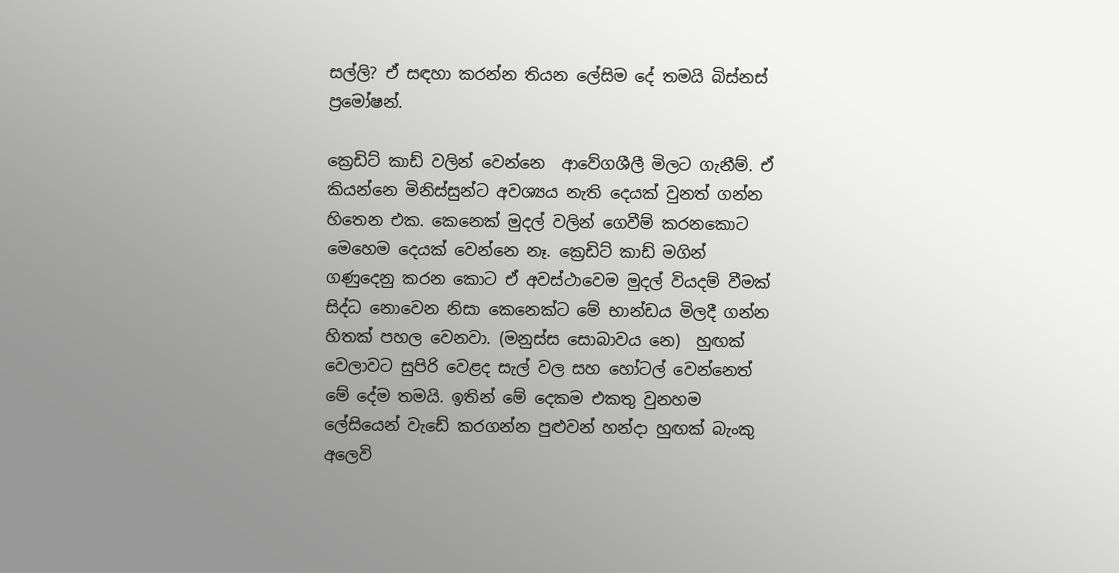සල්ලි? ඒ සඳහා කරන්න තියන ලේසිම දේ තමයි බිස්නස් ප්‍රමෝෂන්.

ක්‍රෙඩිට් කාඩ් වලින් වෙන්නෙ  ආවේගශීලී මිලට ගැනීම්. ඒ කියන්නෙ මිනිස්සුන්ට අවශ්‍යය නැති දෙයක් වුනත් ගන්න හිතෙන එක. කෙනෙක් මුදල් වලින් ගෙවීම් කරනකොට මෙහෙම දෙයක් වෙන්නෙ නෑ. ක්‍රෙඩිට් කාඩ් මගින් ගණුදෙනු කරන කොට ඒ අවස්ථාවෙම මුදල් වියදම් වීමක් සිද්ධ නොවෙන නිසා කෙනෙක්ට මේ භාන්ඩය මිලදී ගන්න හිතක් පහල වෙනවා. (මනුස්ස සොබාවය නෙ)  හුඟක් වෙලාවට සුපිරි වෙළද සැල් වල සහ හෝටල් වෙන්නෙත් මේ දේම තමයි. ඉතින් මේ දෙකම එකතු වුනහම ලේසියෙන් වැඩේ කරගන්න පුළුවන් හන්දා හුඟක් බැංකු අලෙවි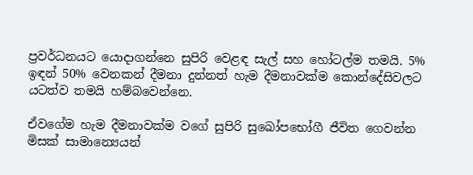ප්‍රවර්ධනයට යොදාගන්නෙ සුපිරි වෙළඳ සැල් සහ හෝටල්ම තමයි. 5% ඉඳන් 50% වෙනකන් දීමනා දුන්නත් හැම දීමනාවක්ම කොන්දේසිවලට යටත්ව තමයි හම්බවෙන්නෙ.

ඒවගේම හැම දීමනාවක්ම වගේ සුපිරි සුඛෝපභෝගී ජීවිත ගෙවන්න මිසක් සාමාන්‍යෙයන්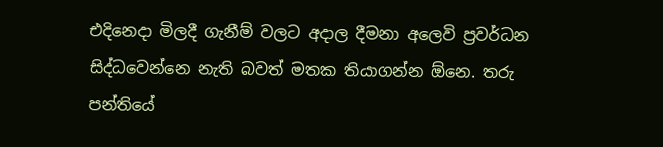එදිනෙදා මිලදී ගැනීම් වලට අදාල දීමනා අලෙවි ප්‍රවර්ධන සිද්ධවෙන්නෙ නැති බවත් මතක තියාගන්න ඕනෙ. තරු පන්තියේ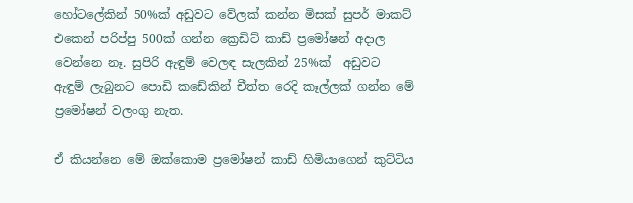හෝටලේකින් 50%ක් අඩුවට වේලක් කන්න මිසක් සුපර් මාකට් එකෙන් පරිප්පු 500ක් ගන්න ක්‍රෙඩිට් කාඩ් ප්‍රමෝෂන් අදාල වෙන්නෙ නෑ. සුපිරි ඇඳුම් වෙලඳ සැලකින් 25%ක්  අඩුවට ඇඳුම් ලැබුනට පොඩි කඩේකින් චීත්ත රෙදි කෑල්ලක් ගන්න මේ ප්‍රමෝෂන් වලංගු නැත.

ඒ කියන්නෙ මේ ඔක්කොම ප්‍රමෝෂන් කාඩ් හිමියාගෙන් කුට්ටිය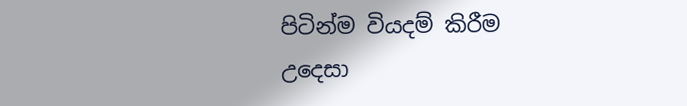පිටින්ම වියදම් කිරීම උදෙසා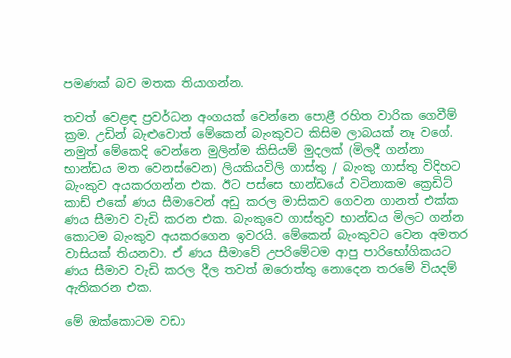පමණක් බව මතක තියාගන්න.

තවත් වෙළඳ ප්‍රවර්ධන අංගයක් වෙන්නෙ පොළී රහිත වාරික ගෙවීම් ක්‍රම. උඩින් බැළුවොත් මේකෙන් බැංකුවට කිසිම ලාබයක් නෑ වගේ. නමුත් මේකෙදි වෙන්නෙ මුලින්ම කිසියම් මුදලක් (මිලදී ගන්නා භාන්ඩය මත වෙනස්වෙන) ලියකියවිලි ගාස්තු / බැංකු ගාස්තු විදිහට බැංකුව අයකරගන්න එක. ඊට පස්සෙ භාන්ඩයේ වටිනාකම ක්‍රෙඩිට් කාඩ් එකේ ණය සීමාවෙන් අඩු කරල මාසිකව ගෙවන ගානත් එක්ක ණය සීමාව වැඩි කරන එක. බැංකුවෙ ගාස්තුව භාන්ඩය මිලට ගන්න කොටම බැංකුව අයකරගෙන ඉවරයි. මේකෙන් බැංකුවට වෙන අමතර වාසියක් තියනවා. ඒ ණය සීමාවේ උපරිමේටම ආපු පාරිභෝගිකයට ණය සීමාව වැඩි කරල දීල තවත් ඔරොත්තු නොදෙන තරමේ වියදම් ඇතිකරන එක.

මේ ඔක්කොටම වඩා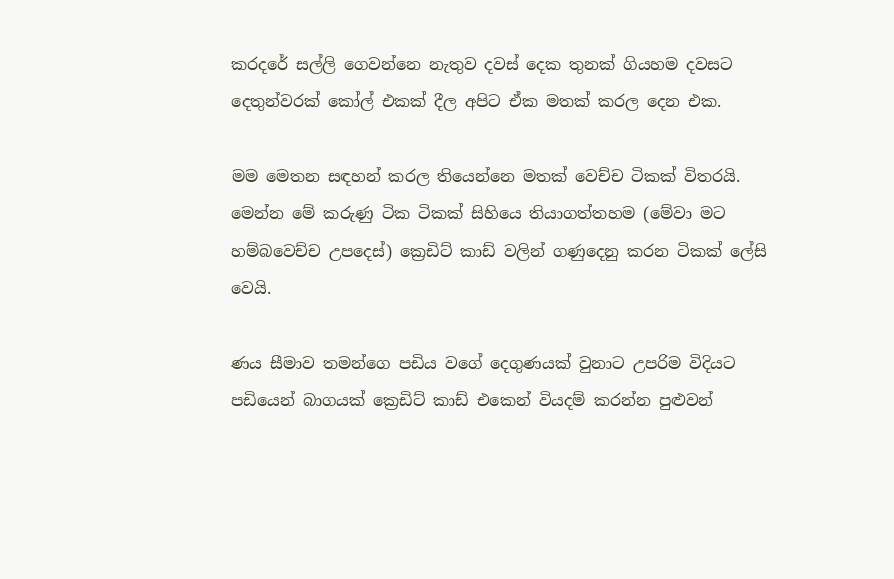කරදරේ සල්ලි ගෙවන්නෙ නැතුව දවස් දෙක තුනක් ගියහම දවසට දෙතුන්වරක් කෝල් එකක් දීල අපිට ඒක මතක් කරල දෙන එක.

මම මෙතන සඳහන් කරල තියෙන්නෙ මතක් වෙච්ච ටිකක් විතරයි. මෙන්න මේ කරුණු ටික ටිකක් සිහියෙ තියාගත්තහම (මේවා මට හම්බවෙච්ච උපදෙස්) ක්‍රෙඩිට් කාඩ් වලින් ගණුදෙනු කරන ටිකක් ලේසි වෙයි.

ණය සීමාව තමන්ගෙ පඩිය වගේ දෙගුණයක් වුනාට උපරිම විදියට පඩියෙන් බාගයක් ක්‍රෙඩිට් කාඩ් එකෙන් වියදම් කරන්න පුළුවන්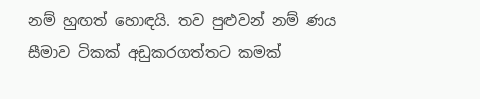නම් හුඟත් හොඳයි. තව පුළුවන් නම් ණය සීමාව ටිකක් අඩුකරගත්තට කමක්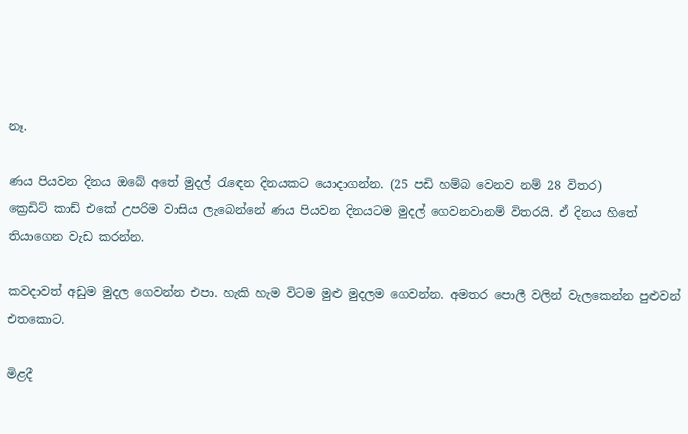නෑ.

ණය පියවන දිනය ඔබේ අතේ මුදල් රැඳෙන දිනයකට යොදාගන්න. (25 පඩි හම්බ වෙනව නම් 28 විතර)
ක්‍රෙඩිට් කාඩ් එකේ උපරිම වාසිය ලැබෙන්නේ ණය පියවන දිනයටම මුදල් ගෙවනවානම් විතරයි. ඒ දිනය හිතේ තියාගෙන වැඩ කරන්න.

කවදාවත් අඩුම මුදල ගෙවන්න එපා. හැකි හැම විටම මුළු මුදලම ගෙවන්න. අමතර පොලී වලින් වැලකෙන්න පුළුවන් එතකොට.

මිළදී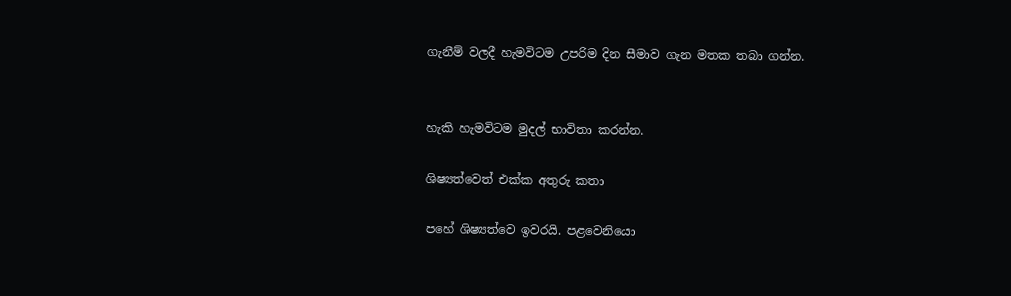ගැනීම් වලදී හැමවිටම උපරිම දින සීමාව ගැන මතක තබා ගන්න.


හැකි හැමවිටම මුදල් භාවිතා කරන්න.

ශිෂ්‍යත්වෙත් එක්ක අතුරු කතා

පහේ ශිෂ්‍යත්වෙ ඉවරයි. පළවෙනියො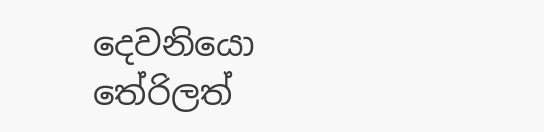දෙවනියො තේරිලත්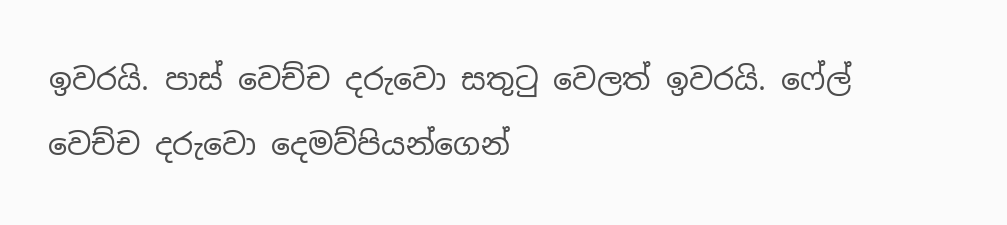ඉවරයි. පාස් වෙච්ච දරුවො සතුටු වෙලත් ඉවරයි. ෆේල් වෙච්ච දරුවො දෙමව්පියන්ගෙන්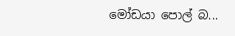මෝඩයා පොල් බ...